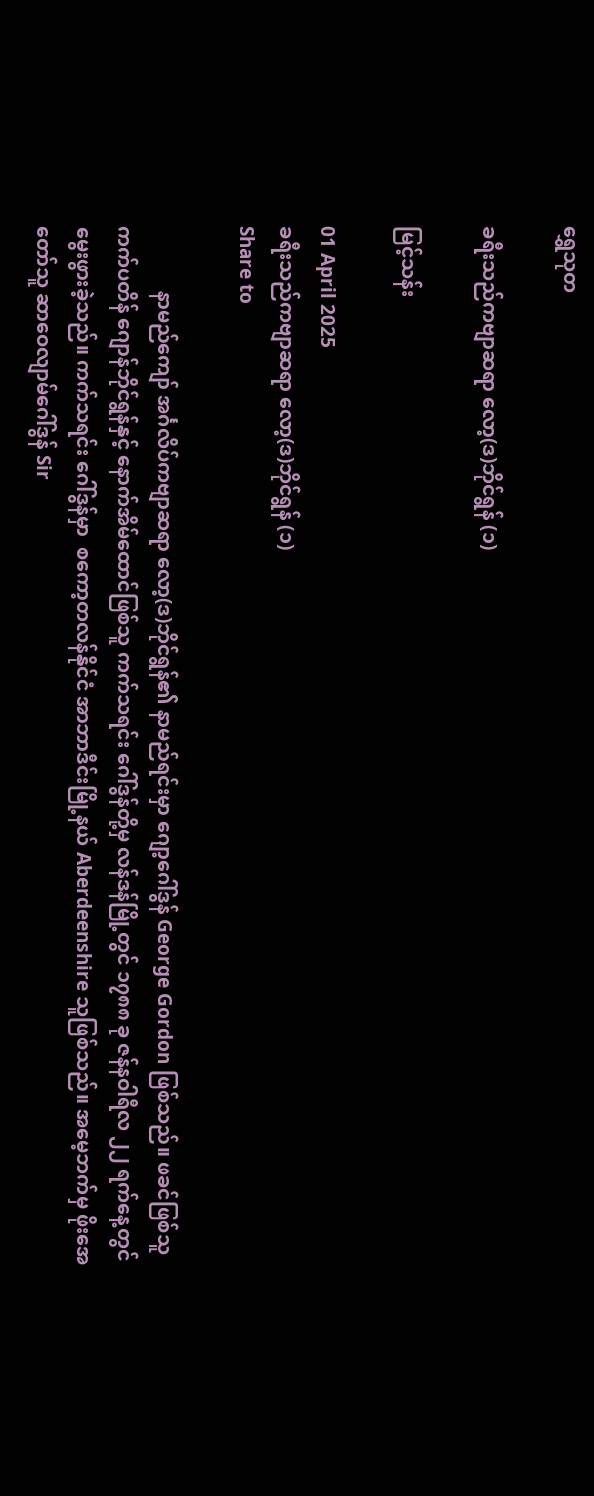ရွှေသုတ‌

ခရီးသည်ကဗျာဆရာ လော့(ဒ)ဘိုင်ရွန် (၁)

မြင့်သန်း

01 April 2025
ခရီးသည်ကဗျာဆရာ လော့(ဒ)ဘိုင်ရွန် (၁)
Share to

             နာမည်ကျော် အင်္ဂလိပ်ကဗျာဆရာ လော့(ဒ)ဘိုင်ရွန်၏ နာမည်ရင်းမှာ ဂျော့ဂေါ်ဒွန် George Gordon ဖြစ်သည်။ ဖခင်ဖြစ်သူ ကက်ပတိန် ဂျောန်ဘိုင်ရွန်နှင့် နောက်အိမ်ထောင်ဖြစ်သူ ကက်သရင်း ဂေါ်ဒွန်တို့မှ လန်ဒန်မြို့တွင် ၁၇၈၈ ခု ဇန်နဝါရီလ ၂၂ ရက်နေ့တွင် မွေးဖွားခဲ့သည်။ ကက်သရင်း ဂေါ်ဒွန်မှာ  စကော့တလန်နိုင်ငံ အာဘာဒီင်းမြို့နယ် Aberdeenshire သူဖြစ်သည်။ အမေ့ဘက်မှ ဖိုးအေတော်သူ ဆာဝေလျာမ်ဂေါ်ဒွန် Sir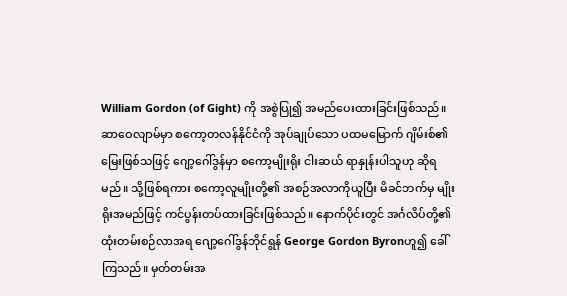William Gordon (of Gight) ကို အစွဲပြု၍ အမည်ပေးထားခြင်းဖြစ်သည်။ ဆာဝေလျာမ်မှာ စကော့တလန်နိုင်ငံကို အုပ်ချုပ်သော ပထမမြောက် ဂျိမ်းစ်၏ မြေးဖြစ်သဖြင့် ဂျော့ဂေါ်ဒွန်မှာ စကော့မျိုးရိုး ငါးဆယ် ရာနှုန်းပါသူဟု ဆိုရမည်။ သို့ဖြစ်ရကား စကော့လူမျိုးတို့၏ အစဉ်အလာကိုယူပြီး မိခင်ဘက်မှ မျိုးရိုးအမည်ဖြင့် ကင်ပွန်းတပ်ထားခြင်းဖြစ်သည်။ နောက်ပိုင်းတွင် အင်္ဂလိပ်တို့၏ ထုံးတမ်းစဉ်လာအရ ဂျော့ဂေါ်ဒွန်ဘိုင်ရွန် George Gordon Byronဟူ၍ ခေါ်ကြသည်။ မှတ်တမ်းအ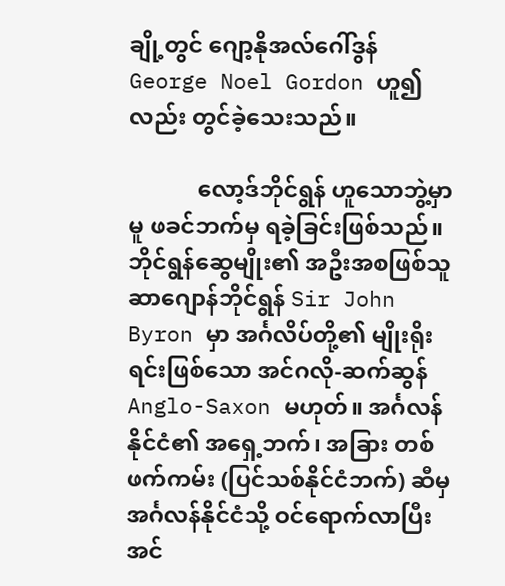ချို့တွင် ဂျော့နိုအလ်ဂေါ်ဒွန် George Noel Gordon ဟူ၍လည်း တွင်ခဲ့သေးသည်။

            လော့ဒ်ဘိုင်ရွန် ဟူသောဘွဲ့မှာမူ ဖခင်ဘက်မှ ရခဲ့ခြင်းဖြစ်သည်။ ဘိုင်ရွန်ဆွေမျိုး၏ အဦးအစဖြစ်သူ ဆာဂျောန်ဘိုင်ရွန် Sir John Byron မှာ အင်္ဂလိပ်တို့၏ မျိုးရိုးရင်းဖြစ်သော အင်ဂလို-ဆက်ဆွန် Anglo-Saxon မဟုတ်။ အင်္ဂလန်နိုင်ငံ၏ အရှေ့ဘက်၊ အခြား တစ်ဖက်ကမ်း (ပြင်သစ်နိုင်ငံဘက်) ဆီမှ အင်္ဂလန်နိုင်ငံသို့ ဝင်ရောက်လာပြီး အင်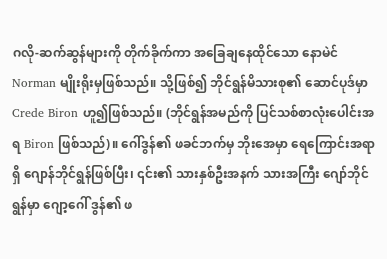ဂလို-ဆက်ဆွန်များကို တိုက်ခိုက်ကာ အခြေချနေထိုင်သော နောမဲင် Norman မျိုးရိုးမှဖြစ်သည်။ သို့ဖြစ်၍ ဘိုင်ရွန်မိသားစု၏ ဆောင်ပုဒ်မှာ Crede Biron ဟူ၍ဖြစ်သည်။ (ဘိုင်ရွန်အမည်ကို ပြင်သစ်စာလုံးပေါင်းအရ Biron ဖြစ်သည်)။ ဂေါ်ဒွန်၏ ဖခင်ဘက်မှ ဘိုးအေမှာ ရေကြောင်းအရာရှိ ဂျောန်ဘိုင်ရွန်ဖြစ်ပြီး၊ ၎င်း၏ သားနှစ်ဦးအနက် သားအကြီး ဂျော်ဘိုင်ရွန်မှာ ဂျော့ဂေါ် ဒွန်၏ ဖ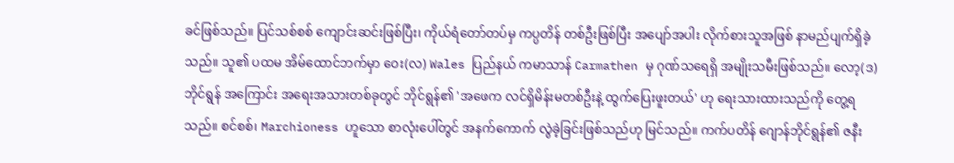ခင်ဖြစ်သည်။ ပြင်သစ်စစ် ကျောင်းဆင်းဖြစ်ပြီး၊ ကိုယ်ရံတော်တပ်မှ ကပ္ပတိန် တစ်ဦးဖြစ်ပြီး အပျော်အပါး လိုက်စားသူအဖြစ် နာမည်ပျက်ရှိခဲ့သည်။ သူ၏ ပထမ အိမ်ထောင်ဘက်မှာ ဝေး(လ) Wales ပြည်နယ် ကမာသာန် Carmathen မှ ဂုဏ်သရေရှိ အမျိုးသမီးဖြစ်သည်။ လော့(ဒ)ဘိုင်ရွန် အကြောင်း အရေးအသားတစ်ခုတွင် ဘိုင်ရွန်၏ 'အဖေက လင်ရှိမိန်းမတစ်ဦးနဲ့ ထွက်ပြေးဖူးတယ်' ဟု ရေးသားထားသည်ကို တွေ့ရသည်။ စင်စစ်၊ Marchioness ဟူသော စာလုံးပေါ်တွင် အနက်ကောက် လွဲခဲ့ခြင်းဖြစ်သည်ဟု မြင်သည်။ ကက်ပတိန် ဂျောန်ဘိုင်ရွန်၏ ဇနီး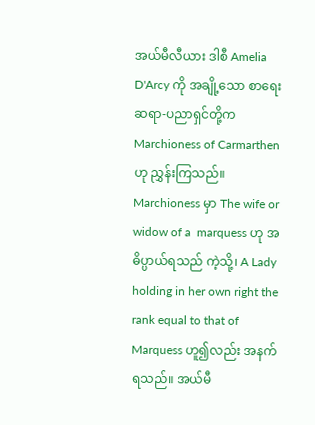အယ်မီလီယား ဒါစီ Amelia D'Arcy ကို အချို့သော စာရေးဆရာ-ပညာရှင်တို့က Marchioness of Carmarthen ဟု ညွှန်းကြသည်။ Marchioness မှာ The wife or widow of a  marquess ဟု အဓိပ္ပာယ်ရသည် ကဲ့သို့၊ A Lady holding in her own right the rank equal to that of Marquess ဟူ၍လည်း အနက်ရသည်။ အယ်မီ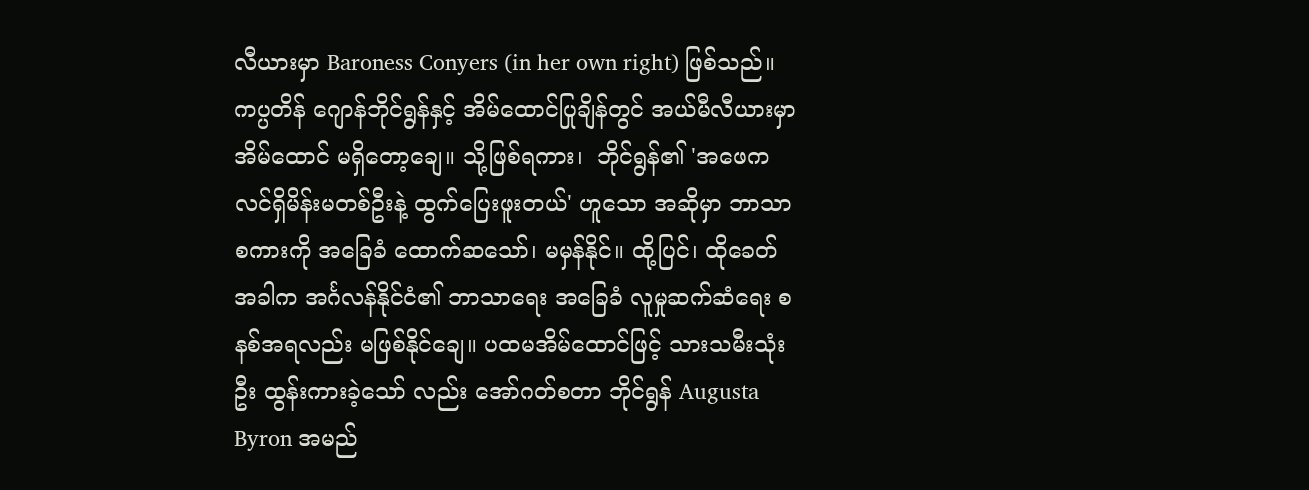လီယားမှာ Baroness Conyers (in her own right) ဖြစ်သည်။ ကပ္ပတိန် ဂျောန်ဘိုင်ရွန်နှင့် အိမ်ထောင်ပြုချိန်တွင် အယ်မီလီယားမှာ အိမ်ထောင် မရှိတော့ချေ။ သို့ဖြစ်ရကား၊  ဘိုင်ရွန်၏ 'အဖေက လင်ရှိမိန်းမတစ်ဦးနဲ့ ထွက်ပြေးဖူးတယ်' ဟူသော အဆိုမှာ ဘာသာစကားကို အခြေခံ ထောက်ဆသော်၊ မမှန်နိုင်။ ထို့ပြင်၊ ထိုခေတ် အခါက အင်္ဂလန်နိုင်ငံ၏ ဘာသာရေး အခြေခံ လူမှုဆက်ဆံရေး စနစ်အရလည်း မဖြစ်နိုင်ချေ။ ပထမအိမ်ထောင်ဖြင့် သားသမီးသုံးဦး ထွန်းကားခဲ့သော် လည်း အော်ဂတ်စတာ ဘိုင်ရွန် Augusta Byron အမည်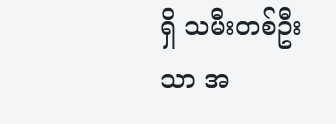ရှိ သမီးတစ်ဦးသာ အ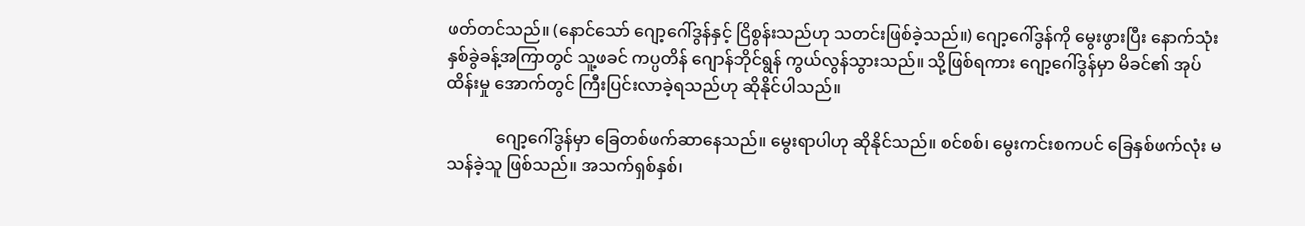ဖတ်တင်သည်။ (နောင်သော် ဂျော့ဂေါ်ဒွန်နှင့် ငြိစွန်းသည်ဟု သတင်းဖြစ်ခဲ့သည်။) ဂျော့ဂေါ်ဒွန်ကို မွေးဖွားပြီး နောက်သုံးနှစ်ခွဲခန့်အကြာတွင် သူ့ဖခင် ကပ္ပတိန် ဂျောန်ဘိုင်ရွန် ကွယ်လွန်သွားသည်။ သို့ဖြစ်ရကား ဂျော့ဂေါ်ဒွန်မှာ မိခင်၏ အုပ်ထိန်းမှု အောက်တွင် ကြီးပြင်းလာခဲ့ရသည်ဟု ဆိုနိုင်ပါသည်။

            ဂျော့ဂေါ်ဒွန်မှာ ခြေတစ်ဖက်ဆာနေသည်။ မွေးရာပါဟု ဆိုနိုင်သည်။ စင်စစ်၊ မွေးကင်းစကပင် ခြေနှစ်ဖက်လုံး မသန်ခဲ့သူ ဖြစ်သည်။ အသက်ရှစ်နှစ်၊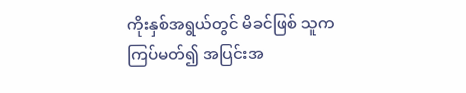ကိုးနှစ်အရွယ်တွင် မိခင်ဖြစ် သူက ကြပ်မတ်၍ အပြင်းအ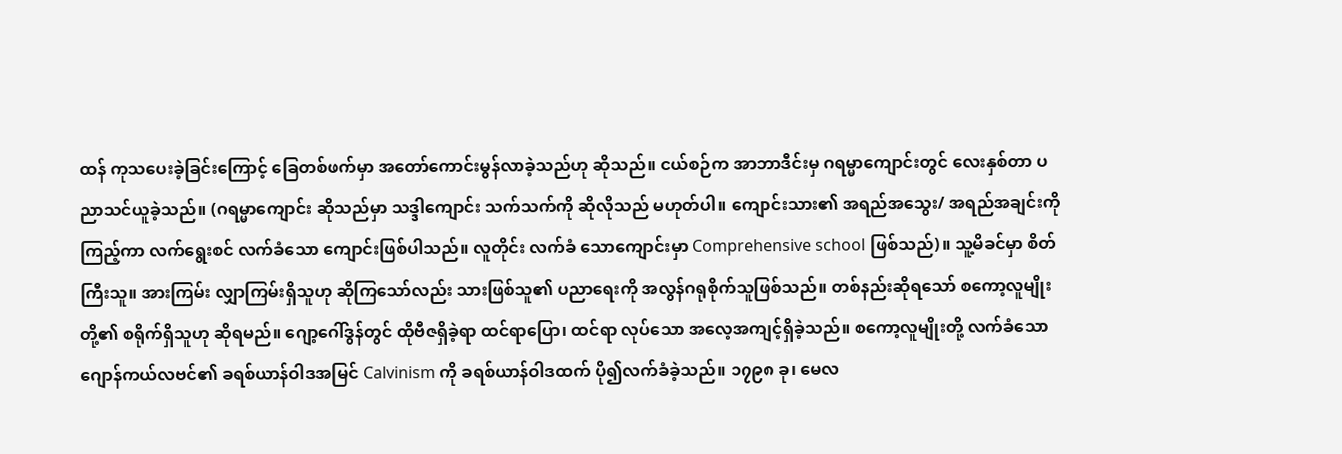ထန် ကုသပေးခဲ့ခြင်းကြောင့် ခြေတစ်ဖက်မှာ အတော်ကောင်းမွန်လာခဲ့သည်ဟု ဆိုသည်။ ငယ်စဉ်က အာဘာဒီင်းမှ ဂရမ္မာကျောင်းတွင် လေးနှစ်တာ ပညာသင်ယူခဲ့သည်။ (ဂရမ္မာကျောင်း ဆိုသည်မှာ သဒ္ဒါကျောင်း သက်သက်ကို ဆိုလိုသည် မဟုတ်ပါ။ ကျောင်းသား၏ အရည်အသွေး/ အရည်အချင်းကို ကြည့်ကာ လက်ရွေးစင် လက်ခံသော ကျောင်းဖြစ်ပါသည်။ လူတိုင်း လက်ခံ သောကျောင်းမှာ Comprehensive school ဖြစ်သည်)။ သူ့မိခင်မှာ စိတ်ကြီးသူ။ အားကြမ်း လျှာကြမ်းရှိသူဟု ဆိုကြသော်လည်း သားဖြစ်သူ၏ ပညာရေးကို အလွန်ဂရုစိုက်သူဖြစ်သည်။ တစ်နည်းဆိုရသော် စကော့လူမျိုးတို့၏ စရိုက်ရှိသူဟု ဆိုရမည်။ ဂျော့ဂေါ်ဒွန်တွင် ထိုဗီဇရှိခဲ့ရာ ထင်ရာပြော၊ ထင်ရာ လုပ်သော အလေ့အကျင့်ရှိခဲ့သည်။ စကော့လူမျိုးတို့ လက်ခံသော ဂျောန်ကယ်လဗင်၏ ခရစ်ယာန်ဝါဒအမြင် Calvinism ကို ခရစ်ယာန်ဝါဒထက် ပို၍လက်ခံခဲ့သည်။ ၁၇၉၈ ခု၊ မေလ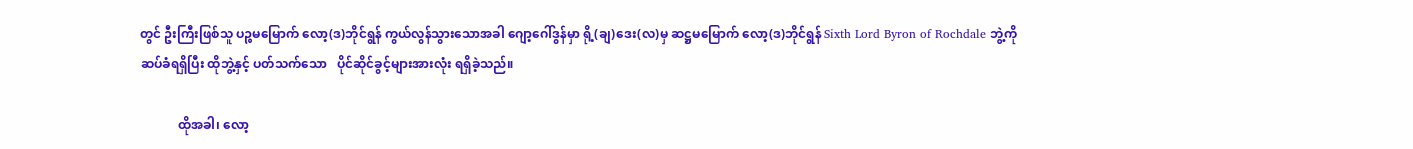တွင် ဦးကြီးဖြစ်သူ ပဉ္စမမြောက် လော့(ဒ)ဘိုင်ရွန် ကွယ်လွန်သွားသောအခါ ဂျော့ဂေါ်ဒွန်မှာ ရို့(ချ)ဒေး(လ)မှ ဆဋ္ဌမမြောက် လော့(ဒ)ဘိုင်ရွန် Sixth Lord Byron of Rochdale ဘွဲ့ကို ဆပ်ခံရရှိပြီး ထိုဘွဲ့နှင့် ပတ်သက်သော   ပိုင်ဆိုင်ခွင့်များအားလုံး ရရှိခဲ့သည်။

            ထိုအခါ၊ လော့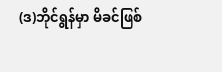(ဒ)ဘိုင်ရွန်မှာ မိခင်ဖြစ်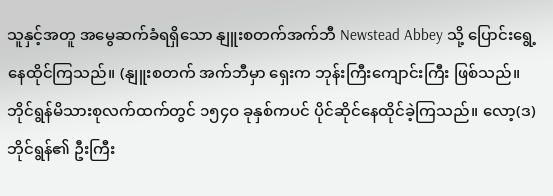သူနှင့်အတူ အမွေဆက်ခံရရှိသော နျူးစတက်အက်ဘီ Newstead Abbey သို့ ပြောင်းရွေ့နေထိုင်ကြသည်။ (နျူးစတက် အက်ဘီမှာ ရှေးက ဘုန်းကြီးကျောင်းကြီး ဖြစ်သည်။ ဘိုင်ရွန်မိသားစုလက်ထက်တွင် ၁၅၄ဝ ခုနှစ်ကပင် ပိုင်ဆိုင်နေထိုင်ခဲ့ကြသည်။ လော့(ဒ)ဘိုင်ရွန်၏ ဦးကြီး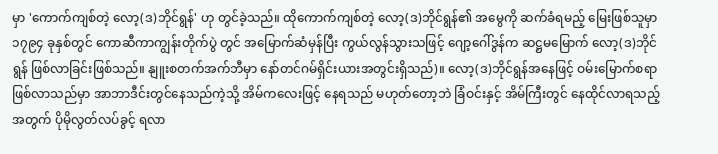မှာ 'ကောက်ကျစ်တဲ့ လော့(ဒ)ဘိုင်ရွန်' ဟု တွင်ခဲ့သည်။ ထိုကောက်ကျစ်တဲ့ လော့(ဒ)ဘိုင်ရွန်၏ အမွေကို ဆက်ခံရမည့် မြေးဖြစ်သူမှာ ၁၇၉၄ ခုနှစ်တွင် ကောဆီကာကျွန်းတိုက်ပွဲ တွင် အမြောက်ဆံမှန်ပြီး ကွယ်လွန်သွားသဖြင့် ဂျော့ဂေါ်ဒွန်က ဆဋ္ဌမမြောက် လော့(ဒ)ဘိုင်ရွန် ဖြစ်လာခြင်းဖြစ်သည်။ နျူးစတက်အက်ဘီမှာ နော်တင်ဂမ်ရှိင်းယားအတွင်းရှိသည်)။ လော့(ဒ)ဘိုင်ရွန်အနေဖြင့် ဝမ်းမြောက်စရာဖြစ်လာသည်မှာ အာဘာဒီင်းတွင်နေသည်ကဲ့သို့ အိမ်ကလေးဖြင့် နေရသည် မဟုတ်တော့ဘဲ ခြံဝင်းနှင့် အိမ်ကြီးတွင် နေထိုင်လာရသည့်အတွက် ပိုမိုလွတ်လပ်ခွင့် ရလာ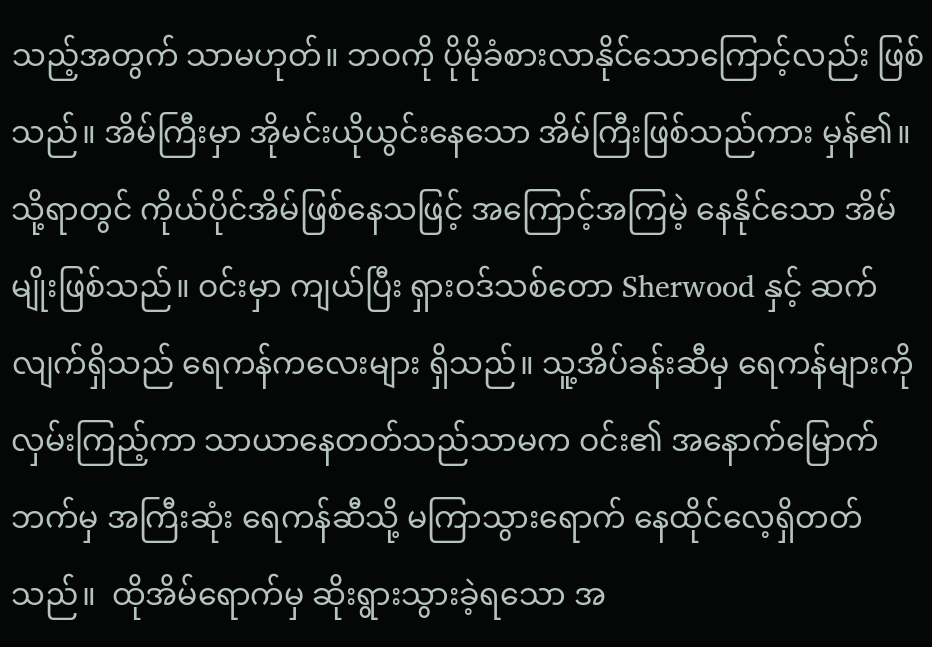သည့်အတွက် သာမဟုတ်။ ဘဝကို ပိုမိုခံစားလာနိုင်သောကြောင့်လည်း ဖြစ်သည်။ အိမ်ကြီးမှာ အိုမင်းယိုယွင်းနေသော အိမ်ကြီးဖြစ်သည်ကား မှန်၏။ သို့ရာတွင် ကိုယ်ပိုင်အိမ်ဖြစ်နေသဖြင့် အကြောင့်အကြမဲ့ နေနိုင်သော အိမ်မျိုးဖြစ်သည်။ ဝင်းမှာ ကျယ်ပြီး ရှားဝဒ်သစ်တော Sherwood နှင့် ဆက်လျက်ရှိသည် ရေကန်ကလေးများ ရှိသည်။ သူ့အိပ်ခန်းဆီမှ ရေကန်များကို လှမ်းကြည့်ကာ သာယာနေတတ်သည်သာမက ဝင်း၏ အနောက်မြောက်ဘက်မှ အကြီးဆုံး ရေကန်ဆီသို့ မကြာသွားရောက် နေထိုင်လေ့ရှိတတ်သည်။  ထိုအိမ်ရောက်မှ ဆိုးရွားသွားခဲ့ရသော အ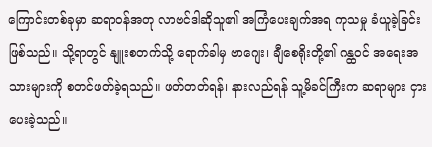ကြောင်းတစ်ခုမှာ ဆရာဝန်အတု လာဗင်ဒါဆိုသူ၏ အကြံပေးချက်အရ ကုသမှု ခံယူခဲ့ခြင်း ဖြစ်သည်။ သို့ရာတွင် နျူးစတက်သို့ ရောက်ခါမှ ဗာဂျေး၊ ချီစေရိုးတို့၏ ဂန္ထဝင် အရေးအသားများကို စတင်ဖတ်ခဲ့ရသည်။ ဖတ်တတ်ရန်၊ နားလည်ရန် သူ့မိခင်ကြီးက ဆရာများ ငှားပေးခဲ့သည်။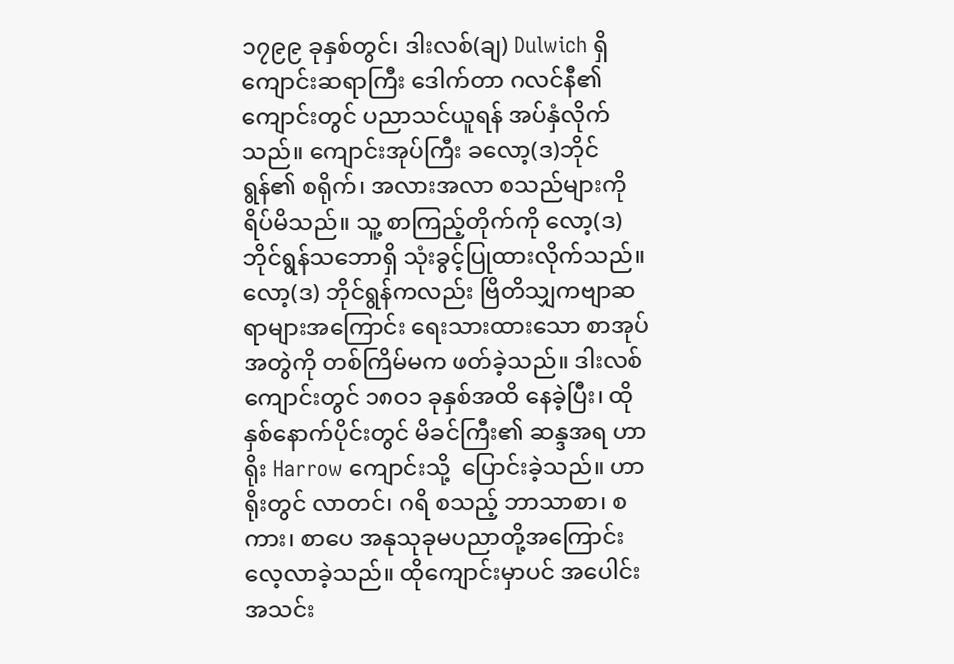၁၇၉၉ ခုနှစ်တွင်၊ ဒါးလစ်(ချ) Dulwich ရှိ ကျောင်းဆရာကြီး ဒေါက်တာ ဂလင်နီ၏ ကျောင်းတွင် ပညာသင်ယူရန် အပ်နှံလိုက်သည်။ ကျောင်းအုပ်ကြီး ခလော့(ဒ)ဘိုင်ရွန်၏ စရိုက်၊ အလားအလာ စသည်များကို ရိပ်မိသည်။ သူ့ စာကြည့်တိုက်ကို လော့(ဒ)ဘိုင်ရွန်သဘောရှိ သုံးခွင့်ပြုထားလိုက်သည်။ လော့(ဒ) ဘိုင်ရွန်ကလည်း ဗြိတိသျှကဗျာဆရာများအကြောင်း ရေးသားထားသော စာအုပ်အတွဲကို တစ်ကြိမ်မက ဖတ်ခဲ့သည်။ ဒါးလစ်ကျောင်းတွင် ၁၈ဝ၁ ခုနှစ်အထိ နေခဲ့ပြီး၊ ထိုနှစ်နောက်ပိုင်းတွင် မိခင်ကြီး၏ ဆန္ဒအရ ဟာရိုး Harrow ကျောင်းသို့  ပြောင်းခဲ့သည်။ ဟာရိုးတွင် လာတင်၊ ဂရိ စသည့် ဘာသာစာ၊ စကား၊ စာပေ အနုသုခုမပညာတို့အကြောင်း လေ့လာခဲ့သည်။ ထိုကျောင်းမှာပင် အပေါင်းအသင်း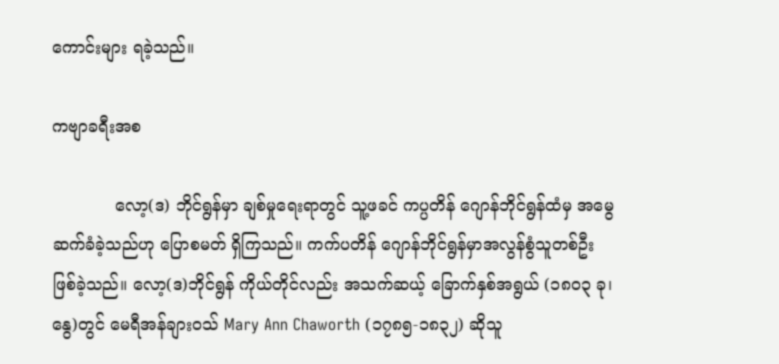ကောင်းများ ရခဲ့သည်။

ကဗျာခရီးအစ

            လော့(ဒ) ဘိုင်ရွန်မှာ ချစ်မှုရေးရာတွင် သူ့ဖခင် ကပ္ပတိန် ဂျောန်ဘိုင်ရွန်ထံမှ အမွေဆက်ခံခဲ့သည်ဟု ပြောစမတ် ရှိကြသည်။ ကက်ပတိန် ဂျောန်ဘိုင်ရွန်မှာအလွန်စွံသူတစ်ဦး ဖြစ်ခဲ့သည်။ လော့(ဒ)ဘိုင်ရွန် ကိုယ်တိုင်လည်း အသက်ဆယ့် ခြောက်နှစ်အရွယ် (၁၈ဝ၃ ခု၊ နွေ)တွင် မေရီအန်ချားဝသ် Mary Ann Chaworth (၁၇၈၅-၁၈၃၂) ဆိုသူ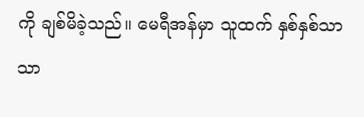ကို ချစ်မိခဲ့သည်။ မေရီအန်မှာ သူထက် နှစ်နှစ်သာသာ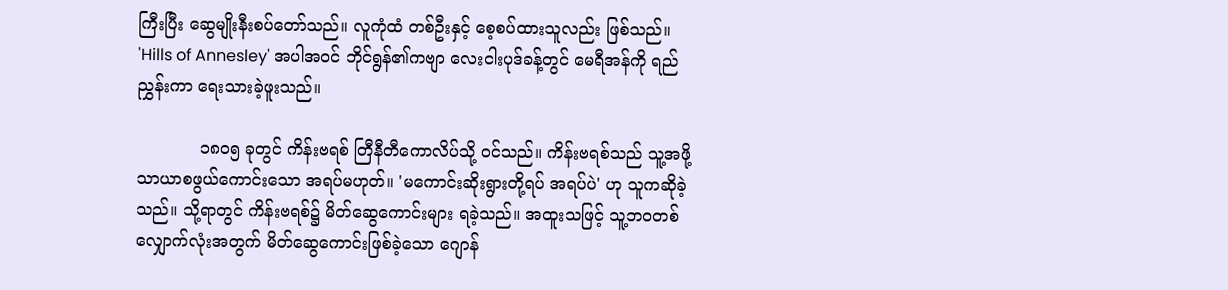ကြီးပြီး ဆွေမျိုးနီးစပ်တော်သည်။ လူကုံထံ တစ်ဦးနှင့် စေ့စပ်ထားသူလည်း ဖြစ်သည်။ 'Hills of Annesley' အပါအဝင် ဘိုင်ရွန်၏ကဗျာ လေးငါးပုဒ်ခန့်တွင် မေရီအန်ကို ရည်ညွှန်းကာ ရေးသားခဲ့ဖူးသည်။

            ၁၈ဝ၅ ခုတွင် ကိန်းဗရစ် တြီနီတီကောလိပ်သို့ ဝင်သည်။ ကိန်းဗရစ်သည် သူ့အဖို့ သာယာစဖွယ်ကောင်းသော အရပ်မဟုတ်။ 'မကောင်းဆိုးရွားတို့ရပ် အရပ်ပဲ' ဟု သူကဆိုခဲ့သည်။ သို့ရာတွင် ကိန်းဗရစ်၌ မိတ်ဆွေကောင်းများ ရခဲ့သည်။ အထူးသဖြင့် သူ့ဘဝတစ်လျှောက်လုံးအတွက် မိတ်ဆွေကောင်းဖြစ်ခဲ့သော ဂျောန်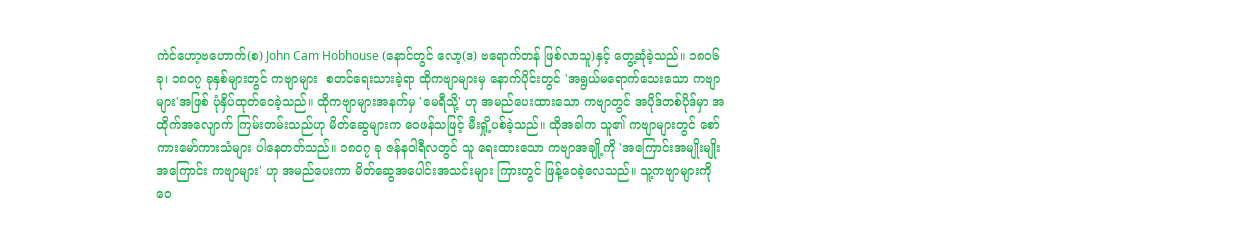ကဲင်ဟော့ဗဟောက်(စ) John Cam Hobhouse (နောင်တွင် လော့(ဒ) ဗရောက်တန် ဖြစ်လာသူ)နှင့် တွေ့ဆုံခဲ့သည်။ ၁၈ဝ၆ ခု၊ ၁၈ဝ၇ ခုနှစ်များတွင် ကဗျာများ  စတင်ရေးသားခဲ့ရာ ထိုကဗျာများမှ နောက်ပိုင်းတွင် 'အရွယ်မရောက်သေးသော ကဗျာများ'အဖြစ် ပုံနှိပ်ထုတ်ဝေခဲ့သည်။ ထိုကဗျာများအနက်မှ 'မေရီသို့' ဟု အမည်ပေးထားသော ကဗျာတွင် အပိုဒ်တစ်ပိုဒ်မှာ အထိုက်အလျောက် ကြမ်းတမ်းသည်ဟု မိတ်ဆွေများက ဝေဖန်သဖြင့် မီးရှို့ပစ်ခဲ့သည်။ ထိုအခါက သူ၏ ကဗျာများတွင် စော်ကားမော်ကားသံများ ပါနေတတ်သည်။ ၁၈ဝ၇ ခု ဇန်နဝါရီလတွင် သူ ရေးထားသော ကဗျာအချို့ကို 'အကြောင်းအမျိုးမျိုးအကြောင်း ကဗျာများ' ဟု အမည်ပေးကာ မိတ်ဆွေအပေါင်းအသင်းများ ကြားတွင် ဖြန့်ဝေခဲ့လေသည်။ သူ့ကဗျာများကို ဝေ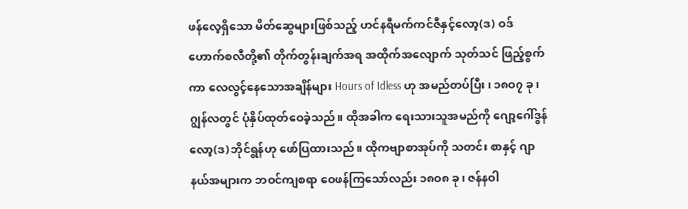ဖန်လေ့ရှိသော မိတ်ဆွေများဖြစ်သည့် ဟင်နရီမက်ကင်ဇီနှင့်လော့(ဒ) ဝဒ်ဟောက်စလီတို့၏ တိုက်တွန်းချက်အရ အထိုက်အလျောက် သုတ်သင် ဖြည့်စွက်ကာ လေလွင့်နေသောအချိန်များ Hours of Idless ဟု အမည်တပ်ပြီး၊ ၁၈ဝ၇ ခု၊ ဂျွန်လတွင် ပုံနှိပ်ထုတ်ဝေခဲ့သည်။ ထိုအခါက ရေးသားသူအမည်ကို ဂျော့ဂေါ်ဒွန် လော့(ဒ)ဘိုင်ရွန်ဟု ဖော်ပြထားသည်။ ထိုကဗျာစာအုပ်ကို သတင်း စာနှင့် ဂျာနယ်အများက ဘဝင်ကျစရာ ဝေဖန်ကြသော်လည်း ၁၈ဝ၈ ခု၊ ဇန်နဝါ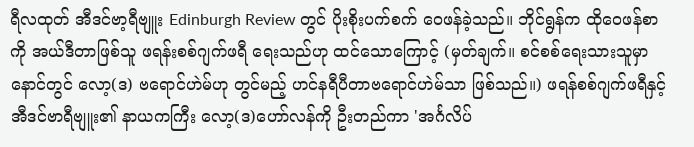ရီလထုတ် အီဒင်ဗာ့ရီဗျူး Edinburgh Review တွင် ပိုးစိုးပက်စက် ဝေဖန်ခဲ့သည်။ ဘိုင်ရွန်က ထိုဝေဖန်စာကို အယ်ဒီတာဖြစ်သူ ဖရန်းစစ်ဂျက်ဖရီ ရေးသည်ဟု ထင်သောကြောင့် (မှတ်ချက်။ စင်စစ်ရေးသားသူမှာ နောင်တွင် လော့(ဒ) ဗရောင်ဟဲမ်ဟု တွင်မည့် ဟင်နရီပီတာဗရောင်ဟဲမ်သာ ဖြစ်သည်။) ဖရန်စစ်ဂျက်ဖရီနှင့် အီဒင်ဗာရီဗျူး၏ နာယကကြီး လော့(ဒ)ဟော်လန်ကို ဦးတည်ကာ 'အင်္ဂလိပ်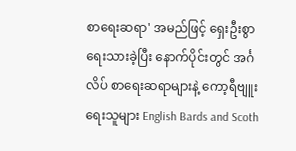စာရေးဆရာ' အမည်ဖြင့် ရှေးဦးစွာ ရေးသားခဲ့ပြီး နောက်ပိုင်းတွင် အင်္ဂလိပ် စာရေးဆရာများနဲ့ ကော့ရီဗျူးရေးသူများ English Bards and Scoth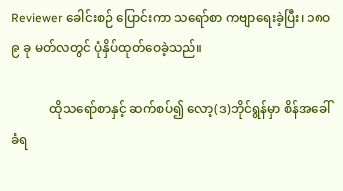Reviewer ခေါင်းစဉ် ပြောင်းကာ သရော်စာ ကဗျာရေးခဲ့ပြီး၊ ၁၈ဝ၉ ခု မတ်လတွင် ပုံနှိပ်ထုတ်ဝေခဲ့သည်။

            ထိုသရော်စာနှင့် ဆက်စပ်၍ လော့(ဒ)ဘိုင်ရွန်မှာ စိန်အခေါ်ခံရ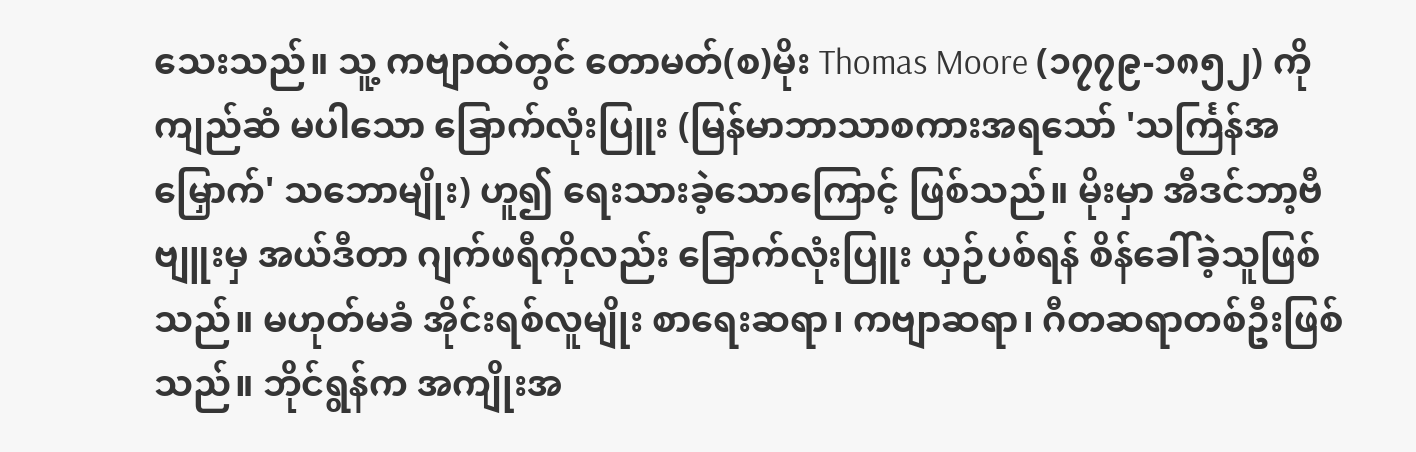သေးသည်။ သူ့ ကဗျာထဲတွင် တောမတ်(စ)မိုး Thomas Moore (၁၇၇၉-၁၈၅၂) ကို ကျည်ဆံ မပါသော ခြောက်လုံးပြူး (မြန်မာဘာသာစကားအရသော် 'သင်္ကြန်အမြှောက်' သဘောမျိုး) ဟူ၍ ရေးသားခဲ့သောကြောင့် ဖြစ်သည်။ မိုးမှာ အီဒင်ဘာ့ဗီဗျူးမှ အယ်ဒီတာ ဂျက်ဖရီကိုလည်း ခြောက်လုံးပြူး ယှဉ်ပစ်ရန် စိန်ခေါ်ခဲ့သူဖြစ်သည်။ မဟုတ်မခံ အိုင်းရစ်လူမျိုး စာရေးဆရာ၊ ကဗျာဆရာ၊ ဂီတဆရာတစ်ဦးဖြစ်သည်။ ဘိုင်ရွန်က အကျိုးအ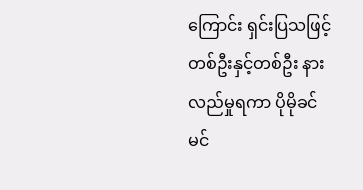ကြောင်း ရှင်းပြသဖြင့် တစ်ဦးနှင့်တစ်ဦး နားလည်မှုရကာ ပိုမိုခင်မင်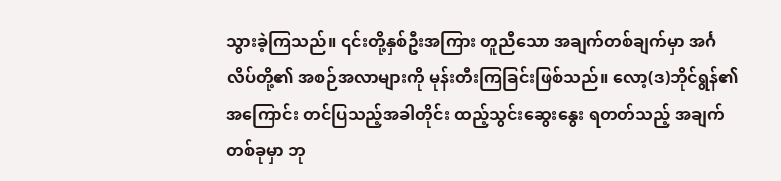သွားခဲ့ကြသည်။ ၎င်းတို့နှစ်ဦးအကြား တူညီသော အချက်တစ်ချက်မှာ အင်္ဂလိပ်တို့၏ အစဉ်အလာများကို မုန်းတီးကြခြင်းဖြစ်သည်။ လော့(ဒ)ဘိုင်ရွန်၏အကြောင်း တင်ပြသည့်အခါတိုင်း ထည့်သွင်းဆွေးနွေး ရတတ်သည့် အချက်တစ်ခုမှာ ဘု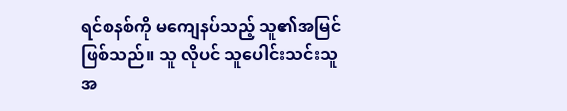ရင်စနစ်ကို မကျေနပ်သည့် သူ၏အမြင် ဖြစ်သည်။ သူ လိုပင် သူပေါင်းသင်းသူ အ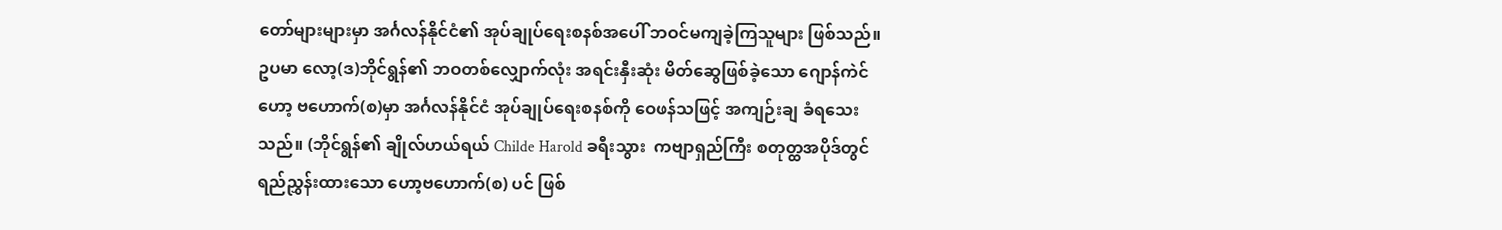တော်များများမှာ အင်္ဂလန်နိုင်ငံ၏ အုပ်ချုပ်ရေးစနစ်အပေါ် ဘဝင်မကျခဲ့ကြသူများ ဖြစ်သည်။ ဥပမာ လော့(ဒ)ဘိုင်ရွန်၏ ဘဝတစ်လျှောက်လုံး အရင်းနှီးဆုံး မိတ်ဆွေဖြစ်ခဲ့သော ဂျောန်ကဲင်ဟော့ ဗဟောက်(စ)မှာ အင်္ဂလန်နိုင်ငံ အုပ်ချုပ်ရေးစနစ်ကို ဝေဖန်သဖြင့် အကျဉ်းချ ခံရသေးသည်။ (ဘိုင်ရွန်၏ ချိုလ်ဟယ်ရယ် Childe Harold ခရီးသွား  ကဗျာရှည်ကြီး စတုတ္ထအပိုဒ်တွင် ရည်ညွှန်းထားသော ဟော့ဗဟောက်(စ) ပင် ဖြစ်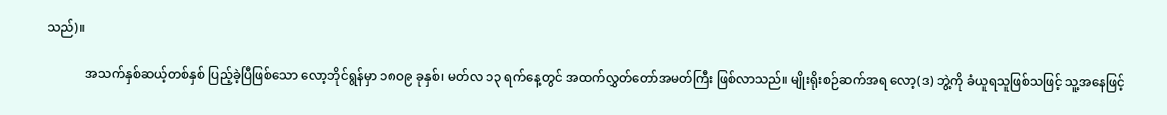သည်)။

            အသက်နှစ်ဆယ့်တစ်နှစ် ပြည့်ခဲ့ပြီဖြစ်သော လော့ဘိုင်ရွန်မှာ ၁၈ဝ၉ ခုနှစ်၊ မတ်လ ၁၃ ရက်နေ့တွင် အထက်လွှတ်တော်အမတ်ကြီး ဖြစ်လာသည်။ မျိုးရိုးစဉ်ဆက်အရ လော့(ဒ) ဘွဲ့ကို ခံယူရသူဖြစ်သဖြင့် သူ့အနေဖြင့်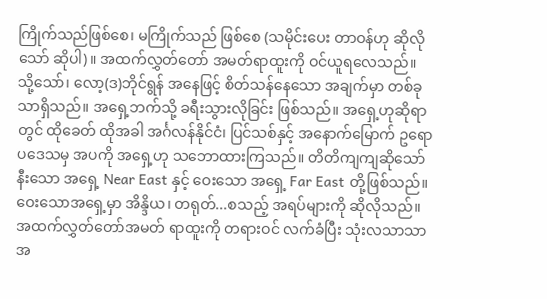ကြိုက်သည်ဖြစ်စေ၊ မကြိုက်သည် ဖြစ်စေ (သမိုင်းပေး တာဝန်ဟု ဆိုလို သော် ဆိုပါ)။ အထက်လွှတ်တော် အမတ်ရာထူးကို ဝင်ယူရလေသည်။ သို့သော်၊ လော့(ဒ)ဘိုင်ရွန် အနေဖြင့် စိတ်သန်နေသော အချက်မှာ တစ်ခုသာရှိသည်။ အရှေ့ဘက်သို့ ခရီးသွားလိုခြင်း ဖြစ်သည်။ အရှေ့ဟုဆိုရာတွင် ထိုခေတ် ထိုအခါ အင်္ဂလန်နိုင်ငံ၊ ပြင်သစ်နှင့် အနောက်မြောက် ဥရောပဒေသမှ အပကို အရှေ့ဟု သဘောထားကြသည်။ တိတိကျကျဆိုသော် နီးသော အရှေ့ Near East နှင့် ဝေးသော အရှေ့ Far East တို့ဖြစ်သည်။ ဝေးသောအရှေ့မှာ အိန္ဒိယ၊ တရုတ်...စသည့် အရပ်များကို ဆိုလိုသည်။ အထက်လွှတ်တော်အမတ် ရာထူးကို တရားဝင် လက်ခံပြီး သုံးလသာသာအ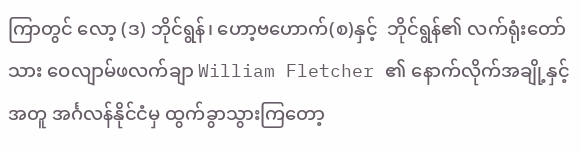ကြာတွင် လော့ (ဒ) ဘိုင်ရွန်၊ ဟော့ဗဟောက်(စ)နှင့်  ဘိုင်ရွန်၏ လက်ရုံးတော်သား ဝေလျာမ်ဖလက်ချာ William Fletcher ၏ နောက်လိုက်အချို့နှင့်အတူ အင်္ဂလန်နိုင်ငံမှ ထွက်ခွာသွားကြတော့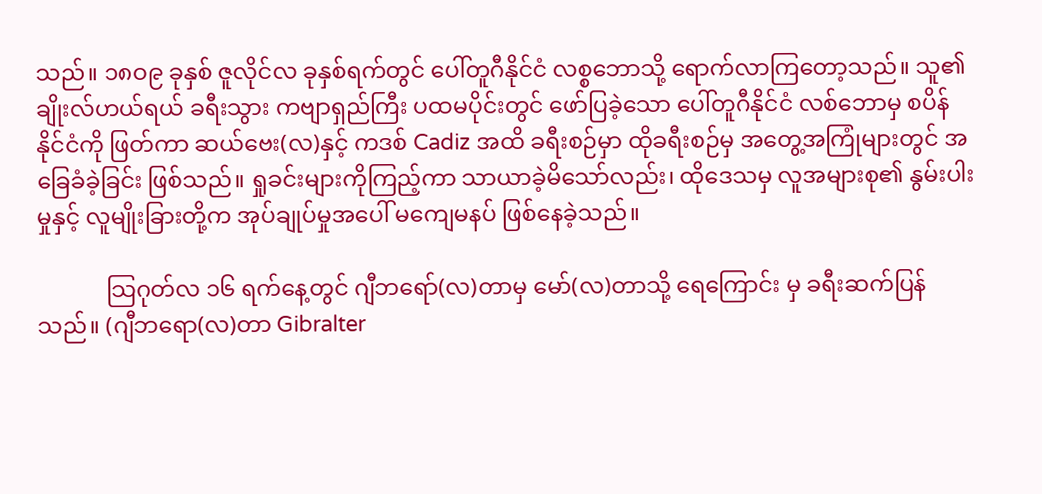သည်။ ၁၈ဝ၉ ခုနှစ် ဇူလိုင်လ ခုနှစ်ရက်တွင် ပေါ်တူဂီနိုင်ငံ လစ္စဘောသို့ ရောက်လာကြတော့သည်။ သူ၏ ချိုးလ်ဟယ်ရယ် ခရီးသွား ကဗျာရှည်ကြီး ပထမပိုင်းတွင် ဖော်ပြခဲ့သော ပေါ်တူဂီနိုင်ငံ လစ်ဘောမှ စပိန်နိုင်ငံကို ဖြတ်ကာ ဆယ်ဗေး(လ)နှင့် ကဒစ် Cadiz အထိ ခရီးစဉ်မှာ ထိုခရီးစဉ်မှ အတွေ့အကြုံများတွင် အခြေခံခဲ့ခြင်း ဖြစ်သည်။ ရှုခင်းများကိုကြည့်ကာ သာယာခဲ့မိသော်လည်း၊ ထိုဒေသမှ လူအများစု၏ နွမ်းပါးမှုနှင့် လူမျိုးခြားတို့က အုပ်ချုပ်မှုအပေါ် မကျေမနပ် ဖြစ်နေခဲ့သည်။

            သြဂုတ်လ ၁၆ ရက်နေ့တွင် ဂျီဘရော်(လ)တာမှ မော်(လ)တာသို့ ရေကြောင်း မှ ခရီးဆက်ပြန်သည်။ (ဂျီဘရော(လ)တာ Gibralter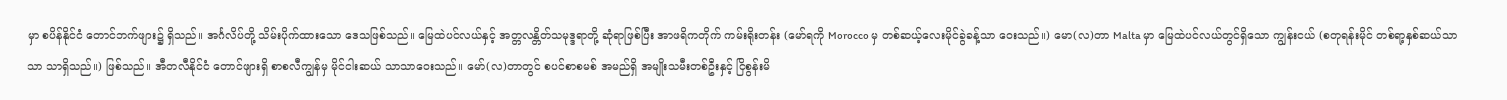မှာ စပိန်နိုင်ငံ တောင်ဘက်ဖျား၌ ရှိသည်။ အင်္ဂလိပ်တို့ သိမ်းပိုက်ထားသော ဒေသဖြစ်သည်။ မြေထဲပင်လယ်နှင့် အတ္တလန္တိတ်သမုဒ္ဒရာတို့ ဆုံရာဖြစ်ပြီး အာဖရိကတိုက် ကမ်းရိုးတန်း (မော်ရကို Morocco မှ တစ်ဆယ့်လေးမိုင်ခွဲခန့်သာ ဝေးသည်။) မော(လ)တာ Malta မှာ မြေထဲပင်လယ်တွင်ရှိသော ကျွန်းငယ် (စတုရန်းမိုင် တစ်ရာ့နှစ်ဆယ်သာသာ သာရှိသည်။) ဖြစ်သည်။ အီတလီနိုင်ငံ တောင်ဖျားရှိ စာစလီကျွန်မှ မိုင်ငါးဆယ် သာသာဝေးသည်။ မော်(လ)တာတွင် စပင်စာစမစ် အမည်ရှိ အမျိုးသမီးတစ်ဦးနှင့် ငြိစွန်းမိ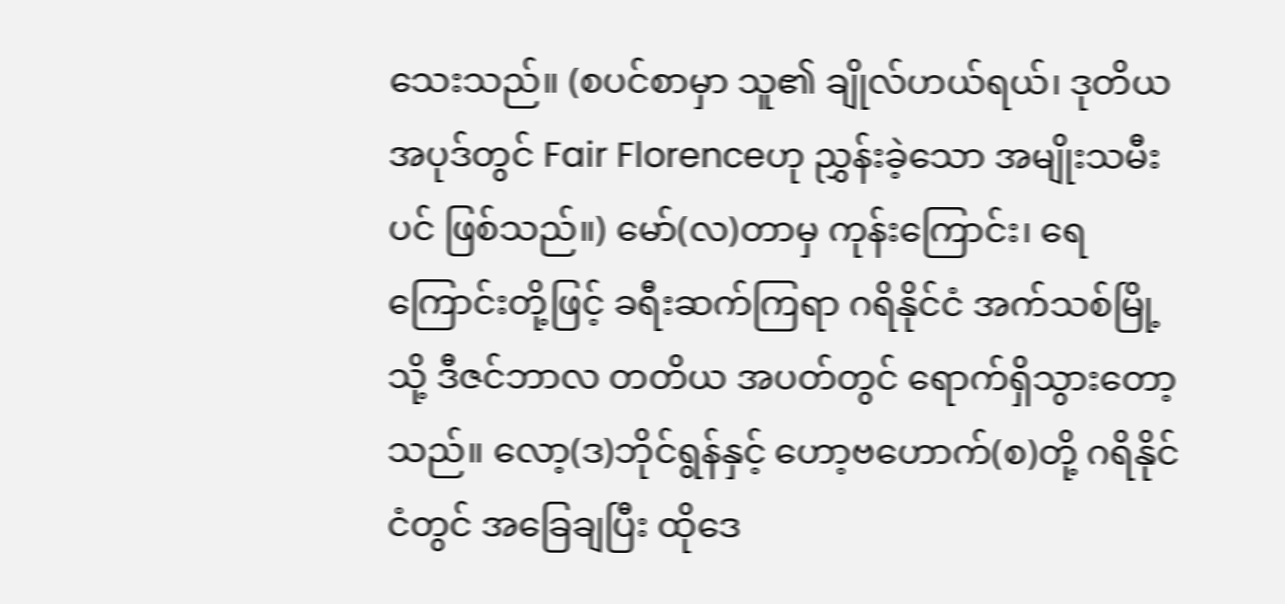သေးသည်။ (စပင်စာမှာ သူ၏ ချိုလ်ဟယ်ရယ်၊ ဒုတိယအပုဒ်တွင် Fair Florenceဟု ညွှန်းခဲ့သော အမျိုးသမီးပင် ဖြစ်သည်။) မော်(လ)တာမှ ကုန်းကြောင်း၊ ရေကြောင်းတို့ဖြင့် ခရီးဆက်ကြရာ ဂရိနိုင်ငံ အက်သစ်မြို့သို့ ဒီဇင်ဘာလ တတိယ အပတ်တွင် ရောက်ရှိသွားတော့သည်။ လော့(ဒ)ဘိုင်ရွန်နှင့် ဟော့ဗဟောက်(စ)တို့ ဂရိနိုင်ငံတွင် အခြေချပြီး ထိုဒေ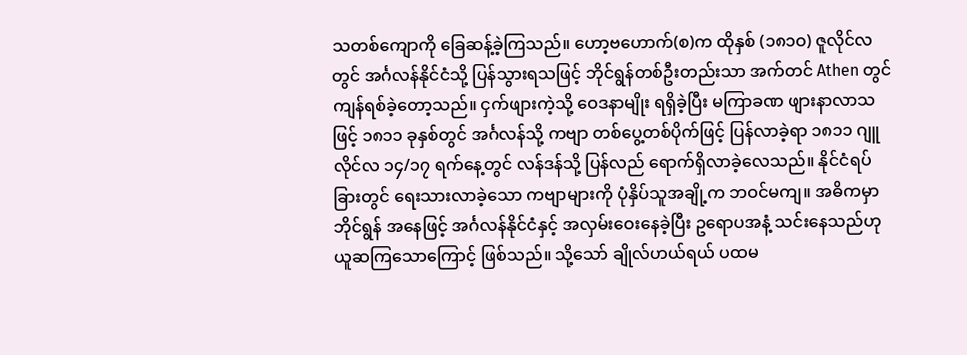သတစ်ကျောကို ခြေဆန့်ခဲ့ကြသည်။ ဟော့ဗဟောက်(စ)က ထိုနှစ် (၁၈၁ဝ) ဇူလိုင်လတွင် အင်္ဂလန်နိုင်ငံသို့ ပြန်သွားရသဖြင့် ဘိုင်ရွန်တစ်ဦးတည်းသာ အက်တင် Athen တွင် ကျန်ရစ်ခဲ့တော့သည်။ ငှက်ဖျားကဲ့သို့ ဝေဒနာမျိုး ရရှိခဲ့ပြီး မကြာခဏ ဖျားနာလာသဖြင့် ၁၈၁၁ ခုနှစ်တွင် အင်္ဂလန်သို့ ကဗျာ တစ်ပွေ့တစ်ပိုက်ဖြင့် ပြန်လာခဲ့ရာ ၁၈၁၁ ဂျူလိုင်လ ၁၄/၁၇ ရက်နေ့တွင် လန်ဒန်သို့ ပြန်လည် ရောက်ရှိလာခဲ့လေသည်။ နိုင်ငံရပ်ခြားတွင် ရေးသားလာခဲ့သော ကဗျာများကို ပုံနှိပ်သူအချို့က ဘဝင်မကျ။ အဓိကမှာ ဘိုင်ရွန် အနေဖြင့် အင်္ဂလန်နိုင်ငံနှင့် အလှမ်းဝေးနေခဲ့ပြီး ဥရောပအနံ့ သင်းနေသည်ဟု ယူဆကြသောကြောင့် ဖြစ်သည်။ သို့သော် ချိုလ်ဟယ်ရယ် ပထမ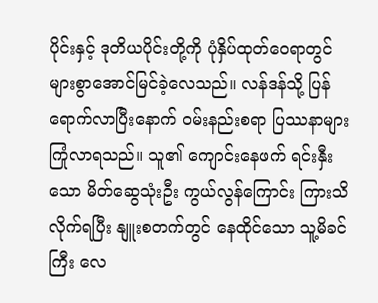ပိုင်းနှင့် ဒုတိယပိုင်းတို့ကို ပုံနှိပ်ထုတ်ဝေရာတွင် များစွာအောင်မြင်ခဲ့လေသည်။ လန်ဒန်သို့ ပြန်ရောက်လာပြီးနောက် ဝမ်းနည်းစရာ ပြဿနာများ ကြုံလာရသည်။ သူ၏ ကျောင်းနေဖက် ရင်းနှီးသော မိတ်ဆွေသုံးဦး ကွယ်လွန်ကြောင်း ကြားသိလိုက်ရပြီး နျူးစတက်တွင် နေထိုင်သော သူ့မိခင်ကြီး လေ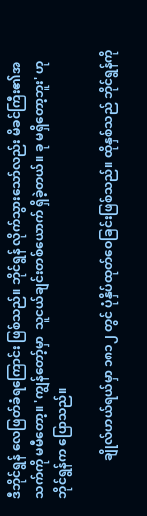ဒီဘိုင်ရွန် လေဖြတ်ခံရကြောင်း ဖြစ်သည်။ ဘိုင်ရွန် လိုက်သွားသော်လည်း မိခင်ကြီး၏အသက်ကို မမီတော့။ 'ကျွန်တော့်မှာ  သူငယ်ချင်းတစ်ယောက် ရှိခဲ့တယ်။ ခု မရှိတော့ဘူး' ဟု ဘိုင်ရွန်က ပြောသည်။

            ချိုလ်ဟယ်ရယ်မှာ ၁၈၁၂ တွင် ပုံနှိပ်ထုတ်ဝေခြင်းဖြစ်သည်။ ထိုနှစ်သည် ဘိုင်ရွန်ကို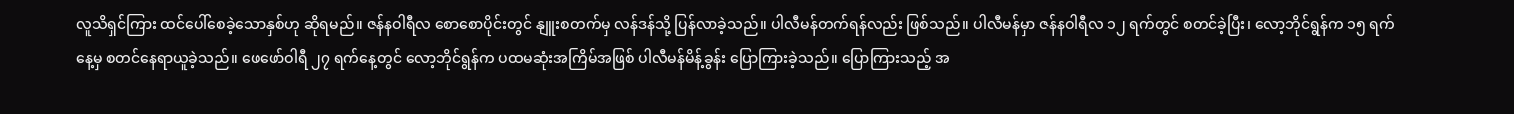လူသိရှင်ကြား ထင်ပေါ်စေခဲ့သောနှစ်ဟု ဆိုရမည်။ ဇန်နဝါရီလ စောစောပိုင်းတွင် နျူးစတက်မှ လန်ဒန်သို့ ပြန်လာခဲ့သည်။ ပါလီမန်တက်ရန်လည်း ဖြစ်သည်။ ပါလီမန်မှာ ဇန်နဝါရီလ ၁၂ ရက်တွင် စတင်ခဲ့ပြီး၊ လော့ဘိုင်ရွန်က ၁၅ ရက်နေ့မှ စတင်နေရာယူခဲ့သည်။ ဖေဖော်ဝါရီ ၂၇ ရက်နေ့တွင် လော့ဘိုင်ရွန်က ပထမဆုံးအကြိမ်အဖြစ် ပါလီမန်မိန့်ခွန်း ပြောကြားခဲ့သည်။ ပြောကြားသည့် အ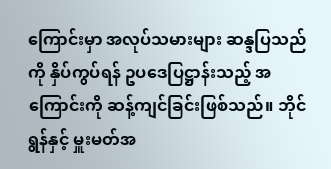ကြောင်းမှာ အလုပ်သမားများ ဆန္ဒပြသည်ကို နှိပ်ကွပ်ရန် ဥပဒေပြဋ္ဌာန်းသည့် အကြောင်းကို ဆန့်ကျင်ခြင်းဖြစ်သည်။ ဘိုင်ရွန်နှင့် မှူးမတ်အ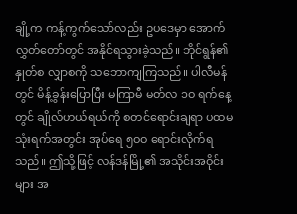ချို့က ကန့်ကွက်သော်လည်း ဥပဒေမှာ အောက်လွှတ်တော်တွင် အနိုင်ရသွားခဲ့သည်။ ဘိုင်ရွန်၏ နှုတ်စ လျှာစကို သဘောကျကြသည်။ ပါလီမန်တွင် မိန့်ခွန်းပြောပြီး မကြာမီ မတ်လ ၁ဝ ရက်နေ့တွင် ချိုလ်ဟယ်ရယ်ကို စတင်ရောင်းချရာ ပထမသုံးရက်အတွင်း အုပ်ရေ ၅ဝဝ ရောင်းလိုက်ရသည်။ ဤသို့ဖြင့် လန်ဒန်မြို့၏ အသိုင်းအဝိုင်းများ အ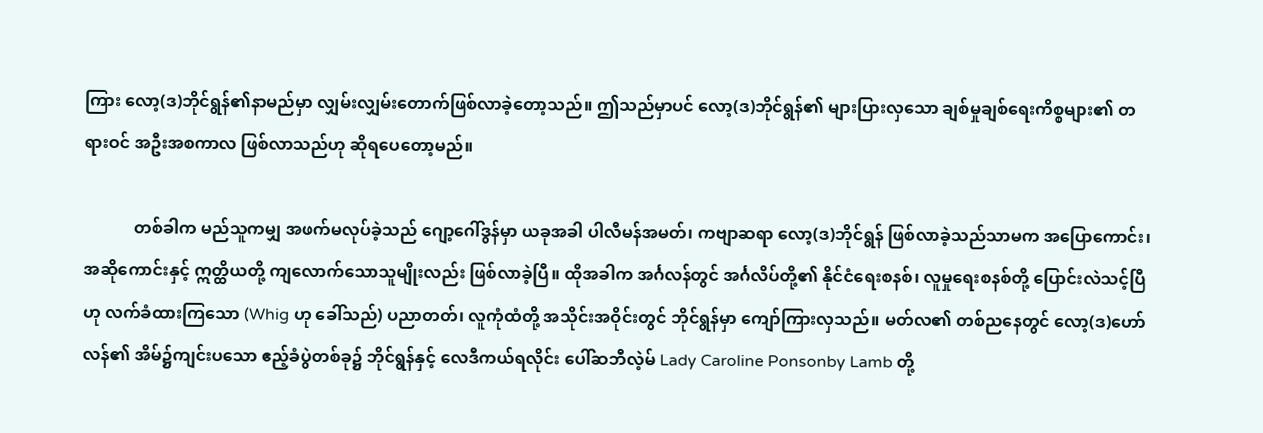ကြား လော့(ဒ)ဘိုင်ရွန်၏နာမည်မှာ လျှမ်းလျှမ်းတောက်ဖြစ်လာခဲ့တော့သည်။ ဤသည်မှာပင် လော့(ဒ)ဘိုင်ရွန်၏ များပြားလှသော ချစ်မှုချစ်ရေးကိစ္စများ၏ တရားဝင် အဦးအစကာလ ဖြစ်လာသည်ဟု ဆိုရပေတော့မည်။

            တစ်ခါက မည်သူကမျှ အဖက်မလုပ်ခဲ့သည် ဂျော့ဂေါ်ဒွန်မှာ ယခုအခါ ပါလီမန်အမတ်၊ ကဗျာဆရာ လော့(ဒ)ဘိုင်ရွန် ဖြစ်လာခဲ့သည်သာမက အပြောကောင်း၊ အဆိုကောင်းနှင့် ဣတ္ထိယတို့ ကျလောက်သောသူမျိုးလည်း ဖြစ်လာခဲ့ပြီ။ ထိုအခါက အင်္ဂလန်တွင် အင်္ဂလိပ်တို့၏ နိုင်ငံရေးစနစ်၊ လူမှုရေးစနစ်တို့ ပြောင်းလဲသင့်ပြီဟု လက်ခံထားကြသော (Whig ဟု ခေါ်သည်) ပညာတတ်၊ လူကုံထံတို့ အသိုင်းအဝိုင်းတွင် ဘိုင်ရွန်မှာ ကျော်ကြားလှသည်။ မတ်လ၏ တစ်ညနေတွင် လော့(ဒ)ဟော်လန်၏ အိမ်၌ကျင်းပသော ဧည့်ခံပွဲတစ်ခု၌ ဘိုင်ရွန်နှင့် လေဒီကယ်ရလိုင်း ပေါ်ဆဘီလဲ့မ် Lady Caroline Ponsonby Lamb တို့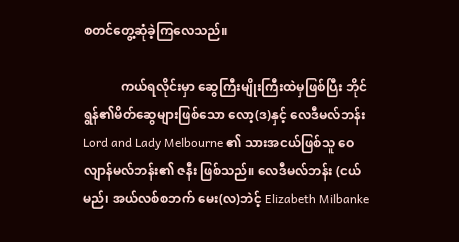စတင်တွေ့ဆုံခဲ့ကြလေသည်။

            ကယ်ရလိုင်းမှာ ဆွေကြီးမျိုးကြီးထဲမှဖြစ်ပြီး ဘိုင်ရွန်၏မိတ်ဆွေများဖြစ်သော လော့(ဒ)နှင့် လေဒီမလ်ဘန်း Lord and Lady Melbourne ၏ သားအငယ်ဖြစ်သူ ဝေလျာန်မလ်ဘန်း၏ ဇနီး ဖြစ်သည်။ လေဒီမလ်ဘန်း (ငယ်မည်၊ အယ်လစ်စဘက် မေး(လ)ဘဲင့် Elizabeth Milbanke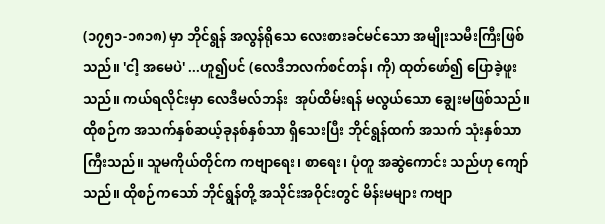(၁၇၅၁-၁၈၁၈) မှာ ဘိုင်ရွန် အလွန်ရိုသေ လေးစားခင်မင်သော အမျိုးသမီးကြီးဖြစ်သည်။ 'ငါ့ အမေပဲ' ...ဟူ၍ပင် (လေဒီဘလက်စင်တန်၊ ကို) ထုတ်ဖော်၍ ပြောခဲ့ဖူးသည်။ ကယ်ရလိုင်းမှာ လေဒီမလ်ဘန်း  အုပ်ထိမ်းရန် မလွယ်သော ချွေးမဖြစ်သည်။ ထိုစဉ်က အသက်နှစ်ဆယ့်ခုနစ်နှစ်သာ ရှိသေးပြီး ဘိုင်ရွန်ထက် အသက် သုံးနှစ်သာ ကြီးသည်။ သူမကိုယ်တိုင်က ကဗျာရေး၊ စာရေး၊ ပုံတူ အဆွဲကောင်း သည်ဟု ကျော်သည်။ ထိုစဉ်ကသော် ဘိုင်ရွန်တို့ အသိုင်းအဝိုင်းတွင် မိန်းမများ ကဗျာ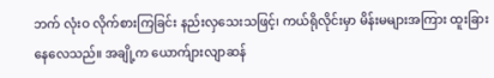ဘက် လုံးဝ လိုက်စားကြခြင်း နည်းလှသေးသဖြင့်၊ ကယ်ရိုလိုင်းမှာ မိန်းမများအကြား ထူးခြားနေလေသည်။ အချို့က ယောက်ျားလျာဆန်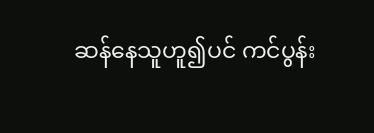ဆန်နေသူဟူ၍ပင် ကင်ပွန်း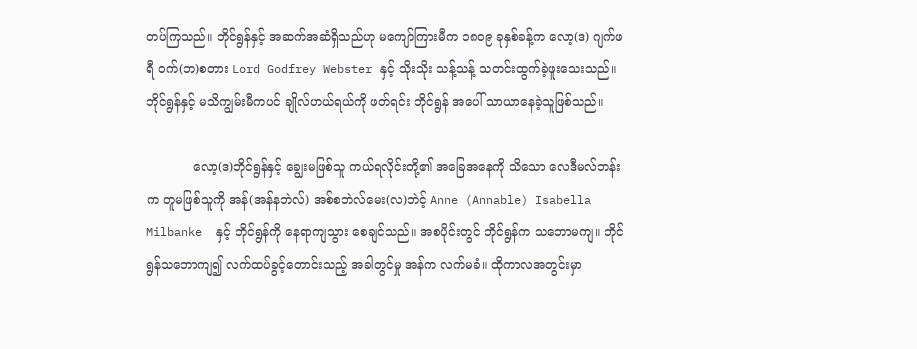တပ်ကြသည်။ ဘိုင်ရွန်နှင့် အဆက်အဆံရှိသည်ဟု မကျော်ကြားမီက ၁၈ဝ၉ ခုနှစ်ခန့်က လော့(ဒ) ဂျက်ဖရီ ဝက်(ဘ)စတား Lord Godfrey Webster နှင့် သိုးသိုး သန့်သန့် သတင်းထွက်ခဲ့ဖူးသေးသည်။ ဘိုင်ရွန်နှင့် မသိကျွမ်းမီကပင် ချိုလ်ဟယ်ရယ်ကို ဖတ်ရင်း ဘိုင်ရွန် အပေါ် သာယာနေခဲ့သူဖြစ်သည်။

            လော့(ဒ)ဘိုင်ရွန်နှင့် ချွေးမဖြစ်သူ ကယ်ရလိုင်းတို့၏ အခြေအနေကို သိသော လေဒီမလ်ဘန်းက တူမဖြစ်သူကို အန်(အန်နဘဲလ်) အစ်စဘဲလ်မေး(လ)ဘဲင့် Anne (Annable) Isabella Milbanke  နှင့် ဘိုင်ရွန်ကို နေရာကျသွား စေချင်သည်။ အစပိုင်းတွင် ဘိုင်ရွန်က သဘောမကျ။ ဘိုင်ရွန်သဘောကျ၍ လက်ထပ်ခွင့်တောင်းသည့် အခါတွင်မှု အန်က လက်မခံ။ ထိုကာလအတွင်းမှာ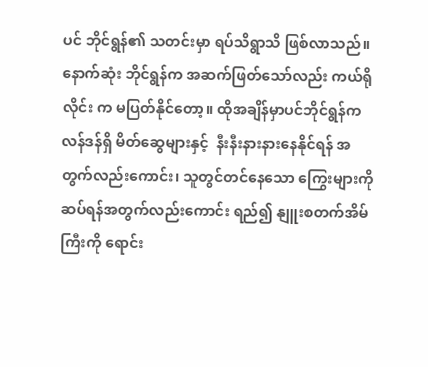ပင် ဘိုင်ရွန်၏ သတင်းမှာ ရပ်သိရွာသိ ဖြစ်လာသည်။ နောက်ဆုံး ဘိုင်ရွန်က အဆက်ဖြတ်သော်လည်း ကယ်ရိုလိုင်း က မပြတ်နိုင်တော့။ ထိုအချိန်မှာပင်ဘိုင်ရွန်က လန်ဒန်ရှိ မိတ်ဆွေများနှင့်  နီးနီးနားနားနေနိုင်ရန် အတွက်လည်းကောင်း၊ သူတွင်တင်နေသော ကြွေးများကို ဆပ်ရန်အတွက်လည်းကောင်း ရည်၍ နျူးစတက်အိမ်ကြီးကို ရောင်း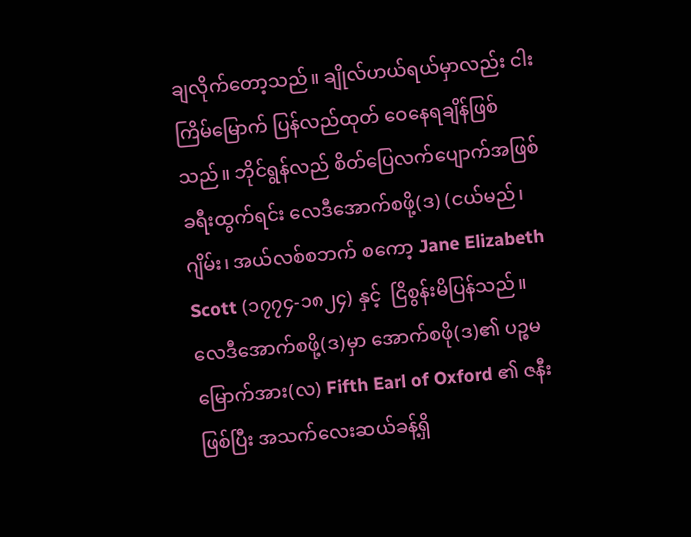ချလိုက်တော့သည်။ ချိုလ်ဟယ်ရယ်မှာလည်း ငါးကြိမ်မြောက် ပြန်လည်ထုတ် ဝေနေရချိန်ဖြစ်သည်။ ဘိုင်ရွန်လည် စိတ်ပြေလက်ပျောက်အဖြစ် ခရီးထွက်ရင်း လေဒီအောက်စဖို့(ဒ) (ငယ်မည်၊ ဂျိမ်း၊ အယ်လစ်စဘက် စကော့ Jane Elizabeth Scott (၁၇၇၄-၁၈၂၄) နှင့်  ငြိစွန်းမိပြန်သည်။ လေဒီအောက်စဖို့(ဒ)မှာ အောက်စဖို(ဒ)၏ ပဉ္စမမြောက်အား(လ) Fifth Earl of Oxford ၏ ဇနီးဖြစ်ပြီး အသက်လေးဆယ်ခန့်ရှိ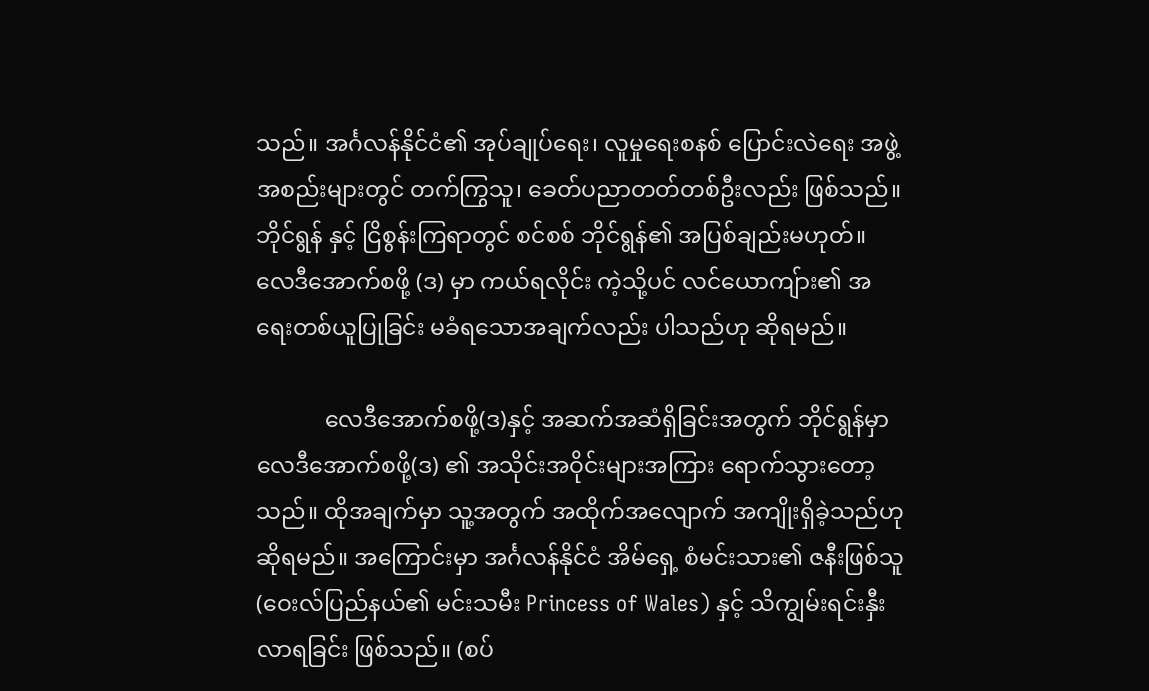သည်။ အင်္ဂလန်နိုင်ငံ၏ အုပ်ချုပ်ရေး၊ လူမှုရေးစနစ် ပြောင်းလဲရေး အဖွဲ့အစည်းများတွင် တက်ကြွသူ၊ ခေတ်ပညာတတ်တစ်ဦးလည်း ဖြစ်သည်။ ဘိုင်ရွန် နှင့် ငြိစွန်းကြရာတွင် စင်စစ် ဘိုင်ရွန်၏ အပြစ်ချည်းမဟုတ်။ လေဒီအောက်စဖို့ (ဒ) မှာ ကယ်ရလိုင်း ကဲ့သို့ပင် လင်ယောကျ်ား၏ အရေးတစ်ယူပြုခြင်း မခံရသောအချက်လည်း ပါသည်ဟု ဆိုရမည်။

            လေဒီအောက်စဖို့(ဒ)နှင့် အဆက်အဆံရှိခြင်းအတွက် ဘိုင်ရွန်မှာ လေဒီအောက်စဖို့(ဒ) ၏ အသိုင်းအဝိုင်းများအကြား ရောက်သွားတော့သည်။ ထိုအချက်မှာ သူ့အတွက် အထိုက်အလျောက် အကျိုးရှိခဲ့သည်ဟု ဆိုရမည်။ အကြောင်းမှာ အင်္ဂလန်နိုင်ငံ အိမ်ရှေ့ စံမင်းသား၏ ဇနီးဖြစ်သူ (ဝေးလ်ပြည်နယ်၏ မင်းသမီး Princess of Wales) နှင့် သိကျွမ်းရင်းနှီးလာရခြင်း ဖြစ်သည်။ (စပ်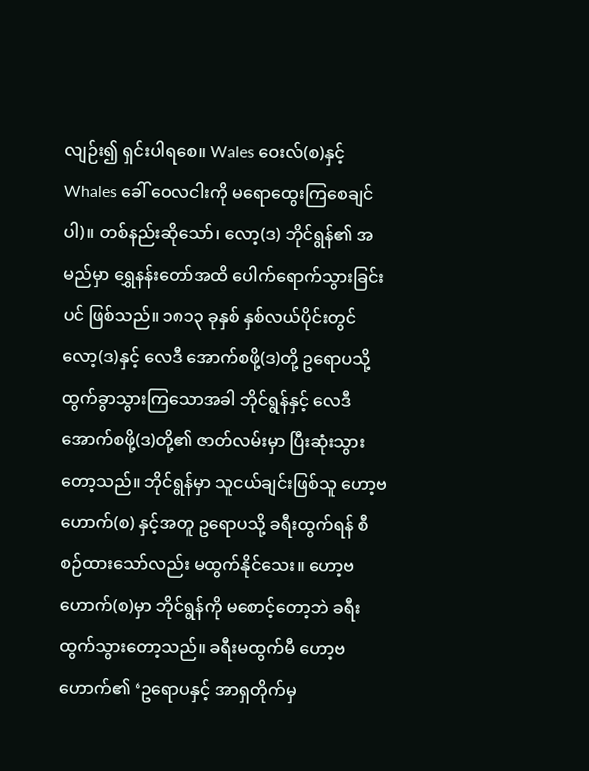လျဉ်း၍ ရှင်းပါရစေ။ Wales ဝေးလ်(စ)နှင့် Whales ခေါ် ဝေလငါးကို မရောထွေးကြစေချင်ပါ)။ တစ်နည်းဆိုသော်၊ လော့(ဒ) ဘိုင်ရွန်၏ အမည်မှာ ရွှေနန်းတော်အထိ ပေါက်ရောက်သွားခြင်းပင် ဖြစ်သည်။ ၁၈၁၃ ခုနှစ် နှစ်လယ်ပိုင်းတွင် လော့(ဒ)နှင့် လေဒီ အောက်စဖို့(ဒ)တို့ ဥရောပသို့ ထွက်ခွာသွားကြသောအခါ ဘိုင်ရွန်နှင့် လေဒီအောက်စဖို့(ဒ)တို့၏ ဇာတ်လမ်းမှာ ပြီးဆုံးသွားတော့သည်။ ဘိုင်ရွန်မှာ သူငယ်ချင်းဖြစ်သူ ဟော့ဗဟောက်(စ) နှင့်အတူ ဥရောပသို့ ခရီးထွက်ရန် စီစဉ်ထားသော်လည်း မထွက်နိုင်သေး။ ဟော့ဗဟောက်(စ)မှာ ဘိုင်ရွန်ကို မစောင့်တော့ဘဲ ခရီးထွက်သွားတော့သည်။ ခရီးမထွက်မီ ဟော့ဗဟောက်၏ ‘ဥရောပနှင့် အာရှတိုက်မှ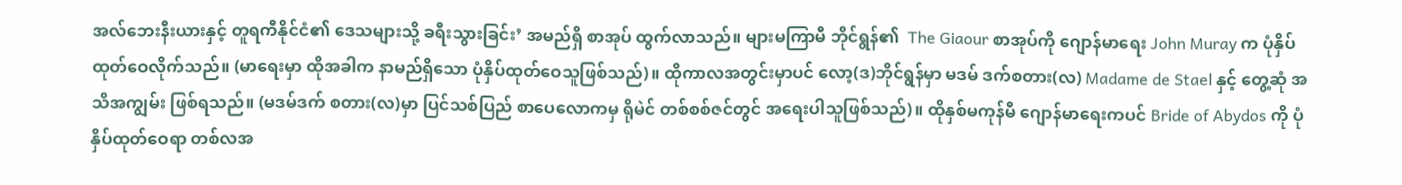အလ်ဘေးနီးယားနှင့် တူရကီနိုင်ငံ၏ ဒေသများသို့ ခရီးသွားခြင်း’ အမည်ရှိ စာအုပ် ထွက်လာသည်။ များမကြာမီ ဘိုင်ရွန်၏  The Giaour စာအုပ်ကို ဂျောန်မာရေး John Muray က ပုံနှိပ်ထုတ်ဝေလိုက်သည်။ (မာရေးမှာ ထိုအခါက နာမည်ရှိသော ပုံနှိပ်ထုတ်ဝေသူဖြစ်သည်)။ ထိုကာလအတွင်းမှာပင် လော့(ဒ)ဘိုင်ရွန်မှာ မဒမ် ဒက်စတား(လ) Madame de Stael နှင့် တွေ့ဆုံ အသိအကျွမ်း ဖြစ်ရသည်။ (မဒမ်ဒက် စတား(လ)မှာ ပြင်သစ်ပြည် စာပေလောကမှ ရိုမဲင် တစ်စစ်ဇင်တွင် အရေးပါသူဖြစ်သည်)။ ထိုနှစ်မကုန်မီ ဂျောန်မာရေးကပင် Bride of Abydos ကို ပုံနှိပ်ထုတ်ဝေရာ တစ်လအ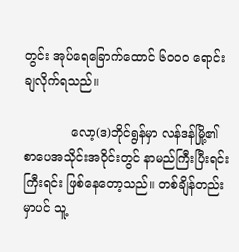တွင်း အုပ်ရေခြောက်ထောင် ၆ဝဝဝ ရောင်းချလိုက်ရသည်။

            လော့(ဒ)ဘိုင်ရွန်မှာ လန်ဒန်မြို့၏ စာပေအသိုင်းအဝိုင်းတွင် နာမည်ကြီးပြီးရင်း ကြီးရင်း ဖြစ်နေတော့သည်။ တစ်ချိန်တည်းမှာပင် သူ့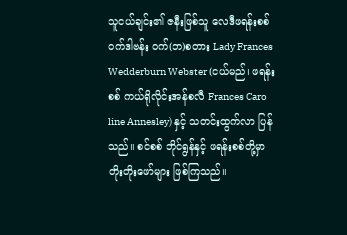သူငယ်ချင်း၏ ဇနီးဖြစ်သူ လေဒီဖရန်းစစ် ဝက်ဒါဗန်း ဝက်(ဘ)စတား Lady Frances Wedderburn Webster (ငယ်မည်၊ ဖရန်းစစ် ကယ်ရိုလိုင်းအန်စလီ Frances Caro line Annesley) နှင့် သတင်းထွက်လာ ပြန်သည်။ စင်စစ် ဘိုင်ရွန်နှင့် ဖရန်းစစ်တို့မှာ တိုးတိုးဖော်များ ဖြစ်ကြသည်။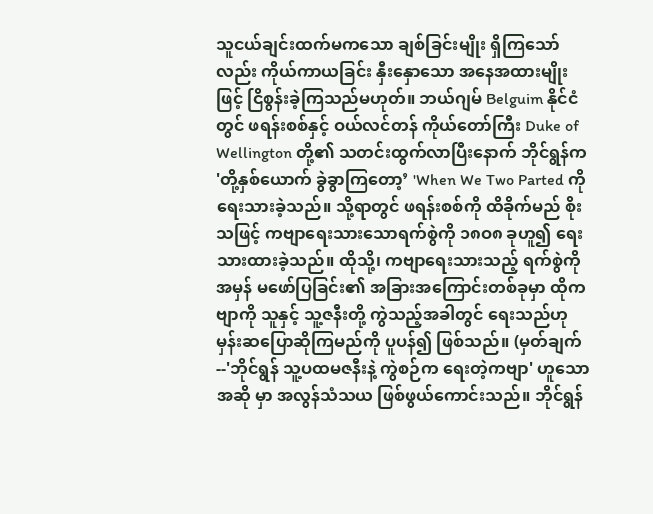သူငယ်ချင်းထက်မကသော ချစ်ခြင်းမျိုး ရှိကြသော်လည်း ကိုယ်ကာယခြင်း နှီးနှောသော အနေအထားမျိုးဖြင့် ငြိစွန်းခဲ့ကြသည်မဟုတ်။ ဘယ်ဂျမ် Belguim နိုင်ငံတွင် ဖရန်းစစ်နှင့် ဝယ်လင်တန် ကိုယ်တော်ကြီး Duke of Wellington တို့၏ သတင်းထွက်လာပြီးနောက် ဘိုင်ရွန်က 'တို့နှစ်ယောက် ခွဲခွာကြတော့’ 'When We Two Parted ကို ရေးသားခဲ့သည်။ သို့ရာတွင် ဖရန်းစစ်ကို ထိခိုက်မည် စိုးသဖြင့် ကဗျာရေးသားသောရက်စွဲကို ၁၈ဝ၈ ခုဟူ၍ ရေးသားထားခဲ့သည်။ ထိုသို့၊ ကဗျာရေးသားသည့် ရက်စွဲကို အမှန် မဖော်ပြခြင်း၏ အခြားအကြောင်းတစ်ခုမှာ ထိုကဗျာကို သူနှင့် သူ့ဇနီးတို့ ကွဲသည့်အခါတွင် ရေးသည်ဟု မှန်းဆပြောဆိုကြမည်ကို ပူပန်၍ ဖြစ်သည်။ (မှတ်ချက်--'ဘိုင်ရွန် သူ့ပထမဇနီးနဲ့ ကွဲစဉ်က ရေးတဲ့ကဗျာ' ဟူသော အဆို မှာ အလွန်သံသယ ဖြစ်ဖွယ်ကောင်းသည်။ ဘိုင်ရွန်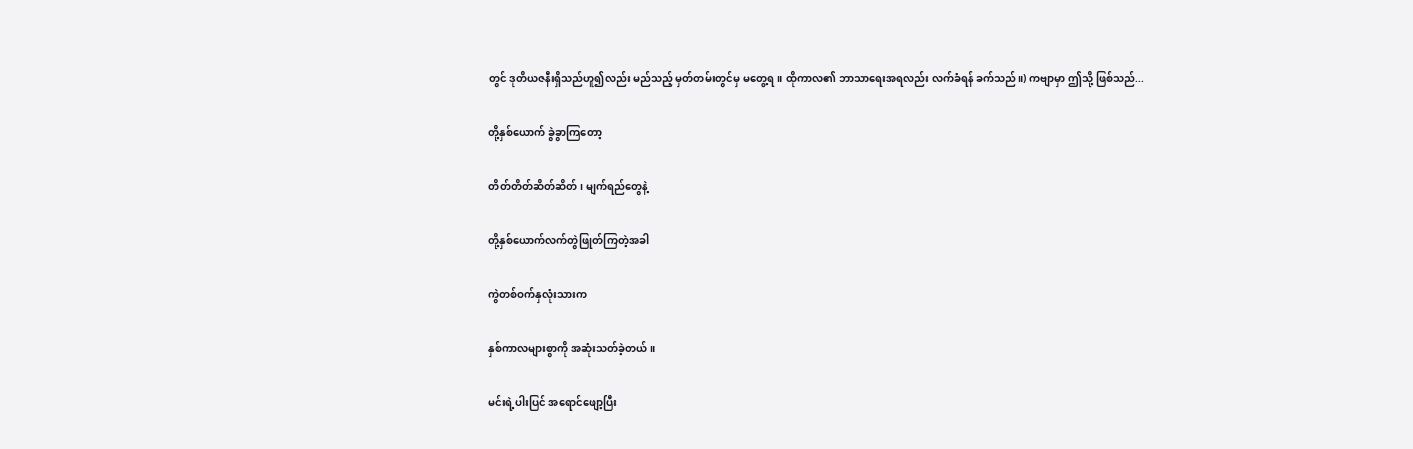တွင် ဒုတိယဇနီးရှိသည်ဟူ၍လည်း မည်သည့် မှတ်တမ်းတွင်မှ မတွေ့ရ။ ထိုကာလ၏ ဘာသာရေးအရလည်း လက်ခံရန် ခက်သည်။) ကဗျာမှာ ဤသို့ ဖြစ်သည်...

တို့နှစ်ယောက် ခွဲခွာကြတော့

တိတ်တိတ်ဆိတ်ဆိတ်၊ မျက်ရည်တွေနဲ့

တို့နှစ်ယောက်လက်တွဲဖြုတ်ကြတဲ့အခါ

ကွဲတစ်ဝက်နှလုံးသားက

နှစ်ကာလများစွာကို အဆုံးသတ်ခဲ့တယ်။

မင်းရဲ့ပါးပြင် အရောင်ဖျော့ပြီး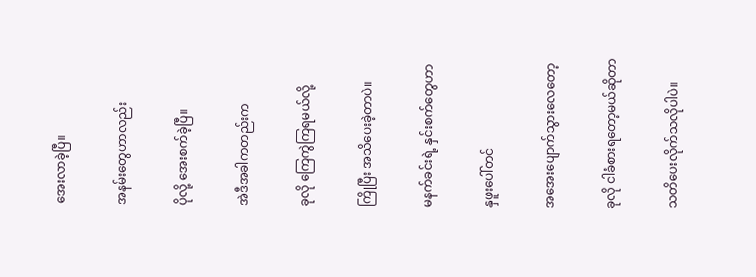အေးလာခဲ့ပြီ။

အနမ်းတွေဟာလည်း

ပိုလို့ အေးစက်ခဲ့ပြီ။

အဲဒီအခါကတည်းက

ခုလို ကြေကွဲကြရမယ်လို့

ကြိုပြီး အသိပေးခဲ့တာပဲ။

မနက်ခင်းရဲ့ နှင်းစက်တွေဟာ

နှဖူးပေါ်တင်

အအေးပျောက်သွားလေတော့

ခုလို ငါခံစားရတော့မယ်ဆိုတာ

သတိပေးလိုက်သလိုပါပဲ။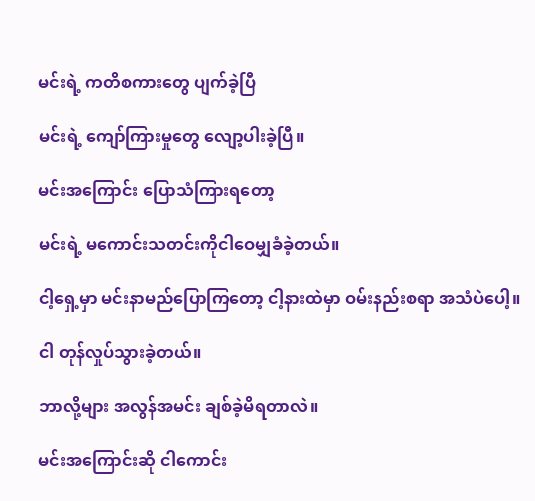မင်းရဲ့ ကတိစကားတွေ ပျက်ခဲ့ပြီ

မင်းရဲ့ ကျော်ကြားမှုတွေ လျော့ပါးခဲ့ပြီ။

မင်းအကြောင်း ပြောသံကြားရတော့

မင်းရဲ့ မကောင်းသတင်းကိုငါဝေမျှခံခဲ့တယ်။

ငါ့ရှေ့မှာ မင်းနာမည်ပြောကြတော့ ငါ့နားထဲမှာ ဝမ်းနည်းစရာ အသံပဲပေါ့။

ငါ တုန်လှုပ်သွားခဲ့တယ်။

ဘာလို့များ အလွန်အမင်း ချစ်ခဲ့မိရတာလဲ။

မင်းအကြောင်းဆို ငါကောင်း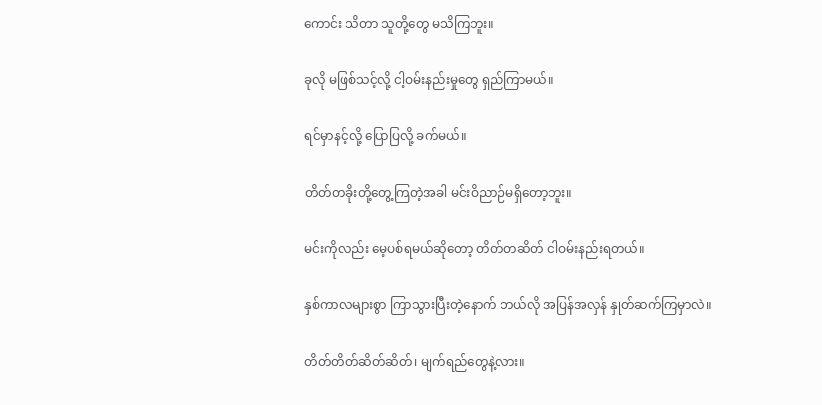ကောင်း သိတာ သူတို့တွေ မသိကြဘူး။

ခုလို မဖြစ်သင့်လို့ ငါ့ဝမ်းနည်းမှုတွေ ရှည်ကြာမယ်။

ရင်မှာနင့်လို့ ပြောပြလို့ ခက်မယ်။

တိတ်တခိုးတို့တွေ့ကြတဲ့အခါ မင်းဝိညာဉ်မရှိတော့ဘူး။

မင်းကိုလည်း မေ့ပစ်ရမယ်ဆိုတော့ တိတ်တဆိတ် ငါဝမ်းနည်းရတယ်။

နှစ်ကာလများစွာ ကြာသွားပြီးတဲ့နောက် ဘယ်လို အပြန်အလှန် နှုတ်ဆက်ကြမှာလဲ။

တိတ်တိတ်ဆိတ်ဆိတ်၊ မျက်ရည်တွေနဲ့လား။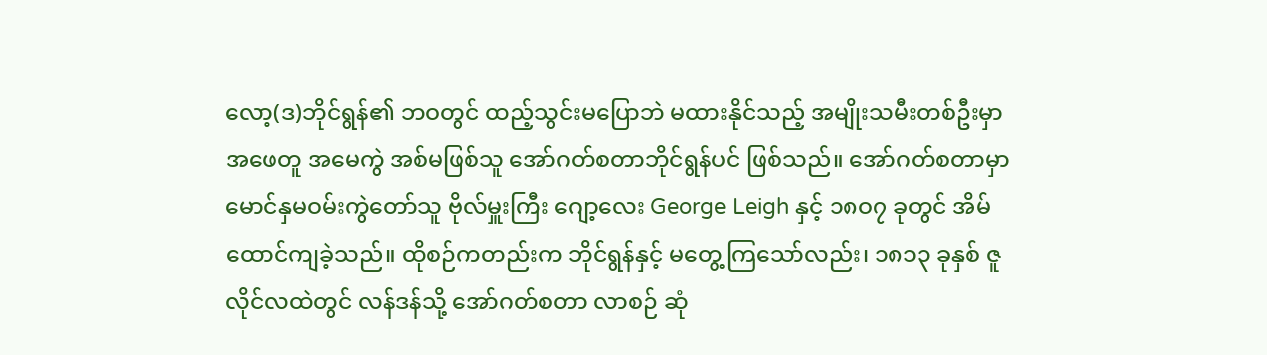လော့(ဒ)ဘိုင်ရွန်၏ ဘဝတွင် ထည့်သွင်းမပြောဘဲ မထားနိုင်သည့် အမျိုးသမီးတစ်ဦးမှာ အဖေတူ အမေကွဲ အစ်မဖြစ်သူ အော်ဂတ်စတာဘိုင်ရွန်ပင် ဖြစ်သည်။ အော်ဂတ်စတာမှာ မောင်နှမဝမ်းကွဲတော်သူ ဗိုလ်မှူးကြီး ဂျော့လေး George Leigh နှင့် ၁၈ဝ၇ ခုတွင် အိမ်ထောင်ကျခဲ့သည်။ ထိုစဉ်ကတည်းက ဘိုင်ရွန်နှင့် မတွေ့ကြသော်လည်း၊ ၁၈၁၃ ခုနှစ် ဇူလိုင်လထဲတွင် လန်ဒန်သို့ အော်ဂတ်စတာ လာစဉ် ဆုံ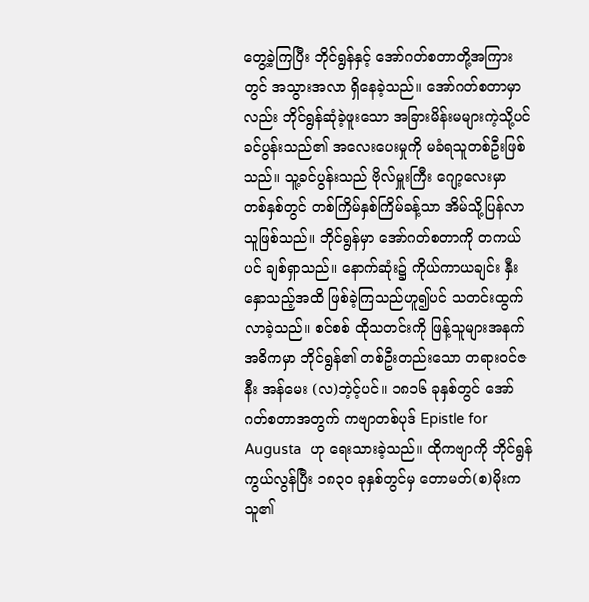တွေ့ခဲ့ကြပြီး ဘိုင်ရွန်နှင့် အော်ဂတ်စတာတို့အကြားတွင် အသွားအလာ ရှိနေခဲ့သည်။ အော်ဂတ်စတာမှာလည်း ဘိုင်ရွန်ဆုံခဲ့ဖူးသော အခြားမိန်းမများကဲ့သို့ပင် ခင်ပွန်းသည်၏ အလေးပေးမှုကို မခံရသူတစ်ဦးဖြစ်သည်။ သူ့ခင်ပွန်းသည် ဗိုလ်မှူးကြီး ဂျော့လေးမှာ တစ်နှစ်တွင် တစ်ကြိမ်နှစ်ကြိမ်ခန့်သာ အိမ်သို့ပြန်လာသူဖြစ်သည်။ ဘိုင်ရွန်မှာ အော်ဂတ်စတာကို တကယ်ပင် ချစ်ရှာသည်။ နောက်ဆုံး၌ ကိုယ်ကာယချင်း နှီးနှောသည့်အထိ ဖြစ်ခဲ့ကြသည်ဟူ၍ပင် သတင်းထွက်လာခဲ့သည်။ စင်စစ် ထိုသတင်းကို ဖြန့်သူများအနက် အဓိကမှာ ဘိုင်ရွန်၏ တစ်ဦးတည်းသော တရားဝင်ဇနီး အန်မေး (လ)ဘဲ့င့်ပင်။ ၁၈၁၆ ခုနှစ်တွင် အော်ဂတ်စတာအတွက် ကဗျာတစ်ပုဒ် Epistle for Augusta  ဟု ရေးသားခဲ့သည်။ ထိုကဗျာကို ဘိုင်ရွန်ကွယ်လွန်ပြီး ၁၈၃ဝ ခုနှစ်တွင်မှ တောမတ်(စ)မိုးက သူ၏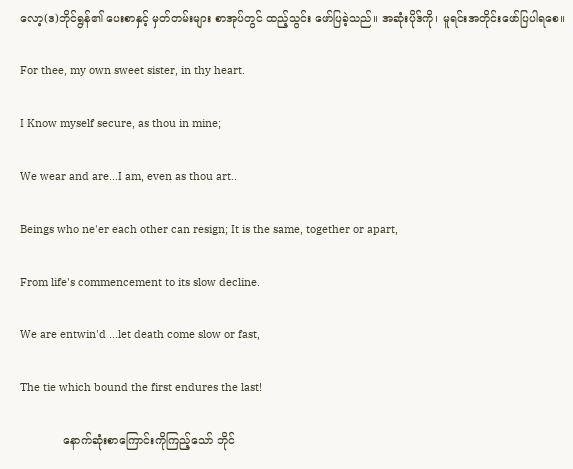လော့(ဒ)ဘိုင်ရွန်၏ ပေးစာနှင့် မှတ်တမ်းများ စာအုပ်တွင် ထည့်သွင်း ဖော်ပြခဲ့သည်။ အဆုံးပိုဒ်ကို၊ မူရင်းအတိုင်းဖော်ပြပါရစေ။

For thee, my own sweet sister, in thy heart.

I Know myself secure, as thou in mine;

We wear and are...I am, even as thou art..

Beings who ne'er each other can resign; It is the same, together or apart,

From life's commencement to its slow decline.

We are entwin'd ...let death come slow or fast,

The tie which bound the first endures the last!

            နောက်ဆုံးစာကြောင်းကိုကြည့်သော် ဘိုင်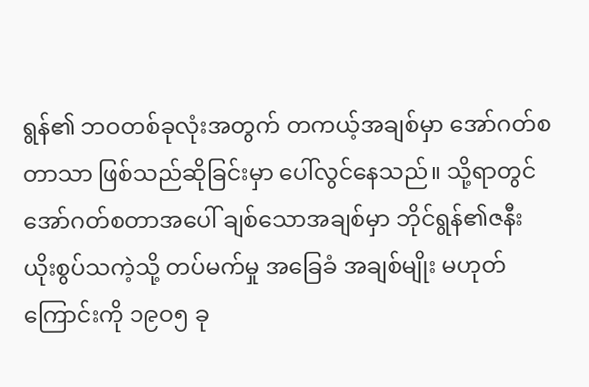ရွန်၏ ဘဝတစ်ခုလုံးအတွက် တကယ့်အချစ်မှာ အော်ဂတ်စတာသာ ဖြစ်သည်ဆိုခြင်းမှာ ပေါ်လွင်နေသည်။ သို့ရာတွင် အော်ဂတ်စတာအပေါ် ချစ်သောအချစ်မှာ ဘိုင်ရွန်၏ဇနီး ယိုးစွပ်သကဲ့သို့ တပ်မက်မှု အခြေခံ အချစ်မျိုး မဟုတ်ကြောင်းကို ၁၉ဝ၅ ခု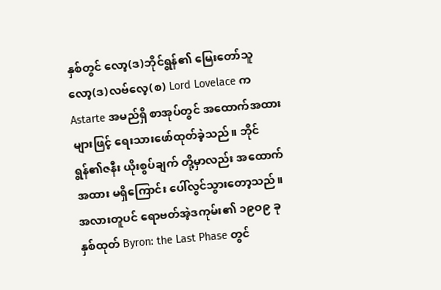နှစ်တွင် လော့(ဒ)ဘိုင်ရွန်၏ မြေးတော်သူ လော့(ဒ)လဗ်လေ့(စ) Lord Lovelace က Astarte အမည်ရှိ စာအုပ်တွင် အထောက်အထားများဖြင့် ရေးသားဖော်ထုတ်ခဲ့သည်။ ဘိုင်ရွန်၏ဇနီး ယိုးစွပ်ချက် တို့မှာလည်း အထောက်အထား မရှိကြောင်း ပေါ်လွင်သွားတော့သည်။ အလားတူပင် ရောဗတ်အဲ့ဒကုမ်း၏ ၁၉ဝ၉ ခုနှစ်ထုတ် Byron: the Last Phase တွင်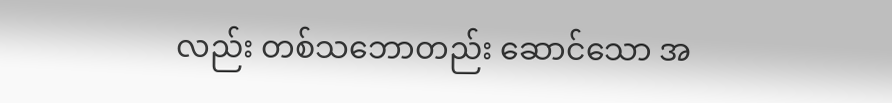လည်း တစ်သဘောတည်း ဆောင်သော အ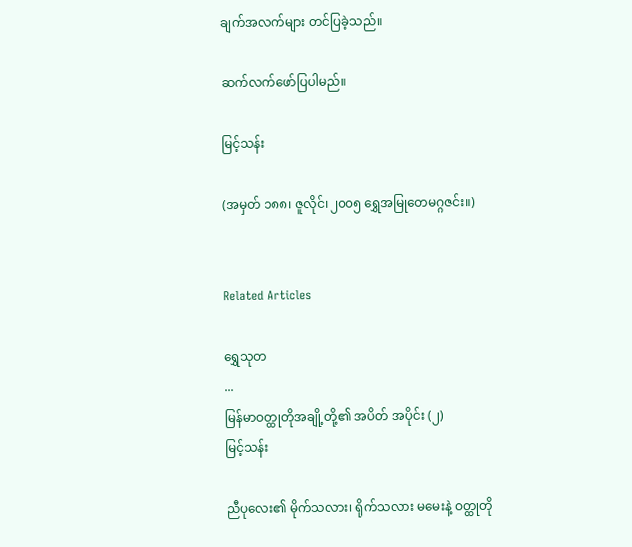ချက်အလက်များ တင်ပြခဲ့သည်။

ဆက်လက်ဖော်ပြပါမည်။

မြင့်သန်း

(အမှတ် ၁၈၈၊ ဇူလိုင်၊၂၀၀၅ ရွှေအမြုတေမဂ္ဂဇင်း။)


Related Articles

ရွှေသုတ‌
...
မြန်မာဝတ္ထုတိုအချို့တို့၏ အပိတ် အပိုင်း (၂)
မြင့်သန်း

ညီပုလေး၏ မိုက်သလား၊ ရိုက်သလား မမေးနဲ့ ဝတ္ထုတို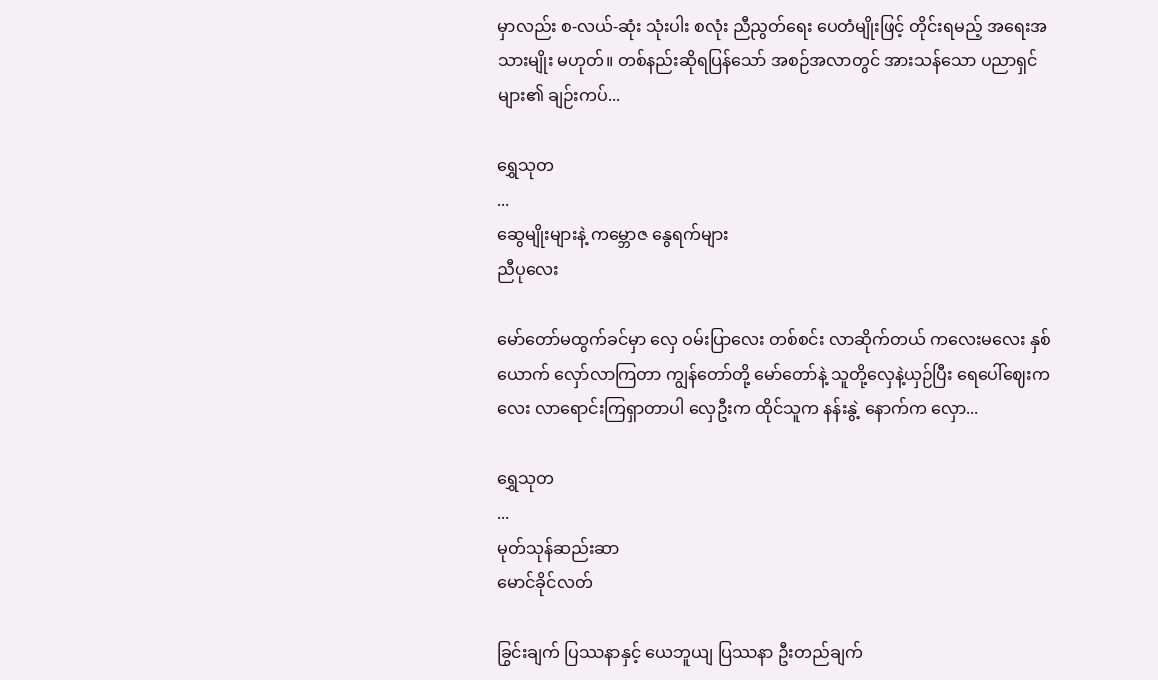မှာလည်း စ-လယ်-ဆုံး သုံးပါး စလုံး ညီညွတ်ရေး ပေတံမျိုးဖြင့် တိုင်းရမည့် အရေးအသားမျိုး မဟုတ်။ တစ်နည်းဆိုရပြန်သော် အစဉ်အလာတွင် အားသန်သော ပညာရှင်များ၏ ချဉ်းကပ်...

ရွှေသုတ‌
...
ဆွေမျိုးများနဲ့ ကမ္ဘောဇ နွေရက်များ
ညီပုလေး

မော်တော်မထွက်ခင်မှာ လှေ ဝမ်းပြာလေး တစ်စင်း လာဆိုက်တယ် ကလေးမလေး နှစ်ယောက် လှော်လာကြတာ ကျွန်တော်တို့ မော်တော်နဲ့ သူတို့လှေနဲ့ယှဉ်ပြီး ရေပေါ်ဈေးကလေး လာရောင်းကြရှာတာပါ လှေဦးက ထိုင်သူက နန်းနွဲ့ နောက်က လှော...

ရွှေသုတ‌
...
မုတ်သုန်ဆည်းဆာ
မောင်ခိုင်လတ်

ခြွင်းချက် ပြဿနာနှင့် ယေဘူယျ ပြဿနာ ဦးတည်ချက်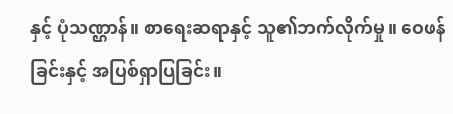နှင့် ပုံသဏ္ဌာန်။ စာရေးဆရာနှင့် သူ၏ဘက်လိုက်မှု။ ဝေဖန်ခြင်းနှင့် အပြစ်ရှာပြခြင်း။